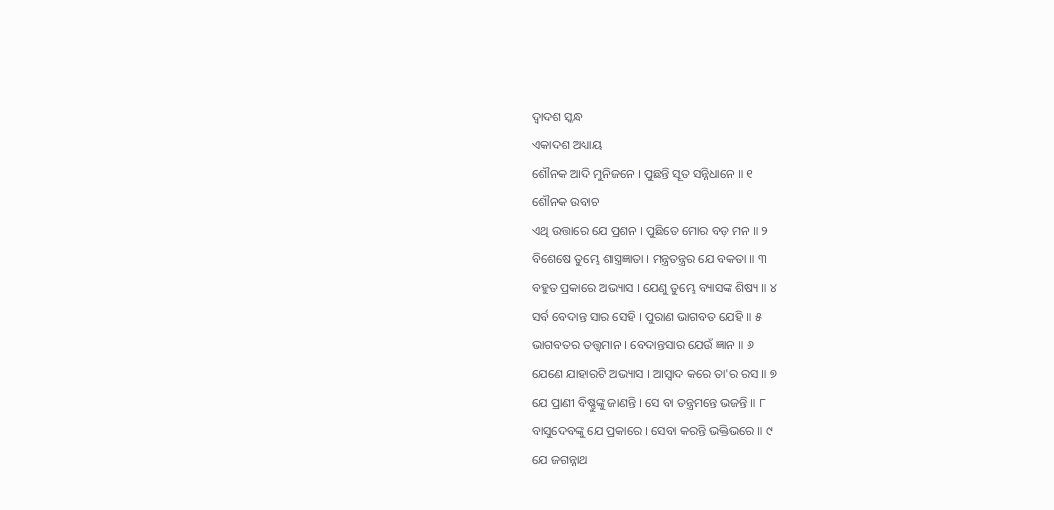ଦ୍ୱାଦଶ ସ୍କନ୍ଧ
ଏକାଦଶ ଅଧ୍ୟାୟ
ଶୌନକ ଆଦି ମୁନିଜନେ । ପୁଛନ୍ତି ସୂତ ସନ୍ନିଧାନେ ॥ ୧
ଶୌନକ ଉବାଚ
ଏଥି ଉତ୍ତାରେ ଯେ ପ୍ରଶନ । ପୁଛିତେ ମୋର ବଡ଼ ମନ ॥ ୨
ବିଶେଷେ ତୁମ୍ଭେ ଶାସ୍ତ୍ରଜ୍ଞାତା । ମନ୍ତ୍ରତନ୍ତ୍ରର ଯେ ବକତା ॥ ୩
ବହୁତ ପ୍ରକାରେ ଅଭ୍ୟାସ । ଯେଣୁ ତୁମ୍ଭେ ବ୍ୟାସଙ୍କ ଶିଷ୍ୟ ॥ ୪
ସର୍ବ ବେଦାନ୍ତ ସାର ସେହି । ପୁରାଣ ଭାଗବତ ଯେହି ॥ ୫
ଭାଗବତର ତତ୍ତ୍ୱମାନ । ବେଦାନ୍ତସାର ଯେଉଁ ଜ୍ଞାନ ॥ ୬
ଯେଣେ ଯାହାରଟି ଅଭ୍ୟାସ । ଆସ୍ୱାଦ କରେ ତା'ର ରସ ॥ ୭
ଯେ ପ୍ରାଣୀ ବିଷ୍ଣୁଙ୍କୁ ଜାଣନ୍ତି । ସେ ବା ତନ୍ତ୍ରମନ୍ତେ ଭଜନ୍ତି ॥ ୮
ବାସୁଦେବଙ୍କୁ ଯେ ପ୍ରକାରେ । ସେବା କରନ୍ତି ଭକ୍ତିଭରେ ॥ ୯
ଯେ ଜଗନ୍ନାଥ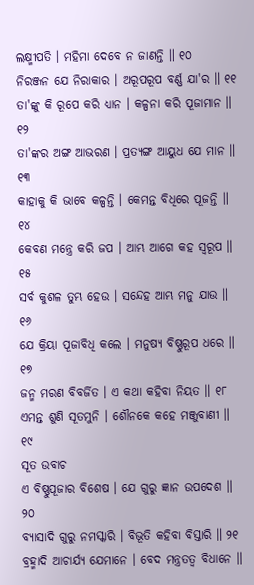ଲକ୍ଷ୍ମୀପତି । ମହିମା ଦେବେ ନ ଜାଣନ୍ତି ॥ ୧୦
ନିରଞ୍ଜନ ଯେ ନିରାକାର । ଅରୂପରୂପ ବର୍ଣ୍ଣ ଯା'ର ॥ ୧୧
ତା'ଙ୍କୁ କି ରୂପେ କରି ଧ୍ୟାନ । କଳ୍ପନା କରି ପୂଜାମାନ ॥ ୧୨
ତା'ଙ୍କର ଅଙ୍ଗ ଆଭରଣ । ପ୍ରତ୍ୟଙ୍ଗ ଆୟୁଧ ଯେ ମାନ ॥ ୧୩
କାହାକୁ କି ଭାବେ କଳ୍ପନ୍ତି । କେମନ୍ତ ବିଧିରେ ପୂଜନ୍ତି ॥ ୧୪
କେବଣ ମନ୍ତ୍ରେ କରି ଜପ । ଆମ୍ଭ ଆଗେ କହ ସ୍ୱରୂପ ॥ ୧୫
ସର୍ବ କୁଶଳ ତୁମ୍ଭ ହେଉ । ସନ୍ଦେହ ଆମ୍ଭ ମନୁ ଯାଉ ॥ ୧୬
ଯେ କ୍ରିୟା ପୂଜାବିଧି କଲେ । ମନୁଷ୍ୟ ବିଷ୍ଣୁରୂପ ଧରେ ॥ ୧୭
ଜନ୍ମ ମରଣ ବିବର୍ଜିତ । ଏ କଥା କହିବା ନିୟତ ॥ ୧୮
ଏମନ୍ତ ଶୁଣି ସୂତମୁନି । ଶୌନକେ କହେ ମଞ୍ଜୁବାଣୀ ॥ ୧୯
ସୂତ ଉବାଚ
ଏ ବିଷ୍ଣୁପୂଜାର ବିଶେଷ । ଯେ ଗୁରୁ ଜ୍ଞାନ ଉପଦେଶ ॥ ୨୦
ବ୍ୟାସାଦି ଗୁରୁ ନମସ୍କାରି । ବିଭୂତି କହିବା ବିସ୍ତାରି ॥ ୨୧
ବ୍ରହ୍ମାଦି ଆଚାର୍ଯ୍ୟ ଯେମାନେ । ବେଦ ମନ୍ତ୍ରତତ୍ୱ ବିଧାନେ ॥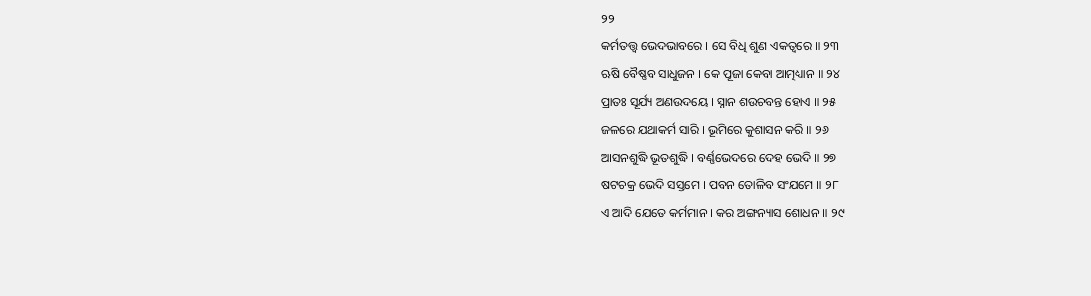୨୨
କର୍ମତତ୍ତ୍ୱ ଭେଦଭାବରେ । ସେ ବିଧି ଶୁଣ ଏକତ୍ୱରେ ॥ ୨୩
ଋଷି ବୈଷ୍ଣବ ସାଧୁଜନ । କେ ପୂଜା କେବା ଆତ୍ମଧ୍ୟାନ ॥ ୨୪
ପ୍ରାତଃ ସୂର୍ଯ୍ୟ ଅଣଉଦୟେ । ସ୍ନାନ ଶଉଚବନ୍ତ ହୋଏ ॥ ୨୫
ଜଳରେ ଯଥାକର୍ମ ସାରି । ଭୂମିରେ କୁଶାସନ କରି ॥ ୨୬
ଆସନଶୁଦ୍ଧି ଭୂତଶୁଦ୍ଧି । ବର୍ଣ୍ଣଭେଦରେ ଦେହ ଭେଦି ॥ ୨୭
ଷଟଚକ୍ର ଭେଦି ସସ୍ତମେ । ପବନ ତୋଳିବ ସଂଯମେ ॥ ୨୮
ଏ ଆଦି ଯେତେ କର୍ମମାନ । କର ଅଙ୍ଗନ୍ୟାସ ଶୋଧନ ॥ ୨୯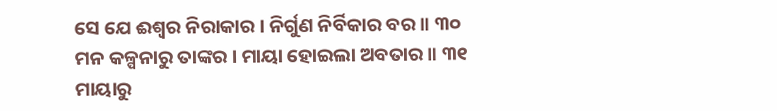ସେ ଯେ ଈଶ୍ୱର ନିରାକାର । ନିର୍ଗୁଣ ନିର୍ବିକାର ବର ॥ ୩୦
ମନ କଳ୍ପନାରୁ ତାଙ୍କର । ମାୟା ହୋଇଲା ଅବତାର ॥ ୩୧
ମାୟାରୁ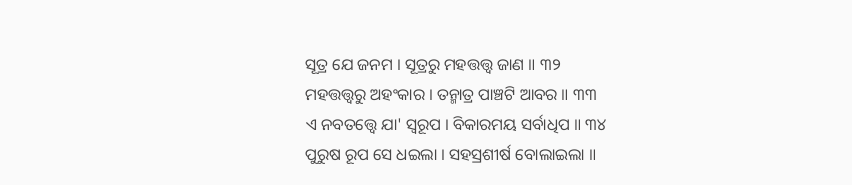ସୂତ୍ର ଯେ ଜନମ । ସୂତ୍ରରୁ ମହତ୍ତତ୍ତ୍ୱ ଜାଣ ॥ ୩୨
ମହତ୍ତତ୍ତ୍ୱରୁ ଅହଂକାର । ତନ୍ମାତ୍ର ପାଞ୍ଚଟି ଆବର ॥ ୩୩
ଏ ନବତତ୍ତ୍ୱେ ଯା' ସ୍ୱରୂପ । ବିକାରମୟ ସର୍ବାଧିପ ॥ ୩୪
ପୁରୁଷ ରୂପ ସେ ଧଇଲା । ସହସ୍ରଶୀର୍ଷ ବୋଲାଇଲା ॥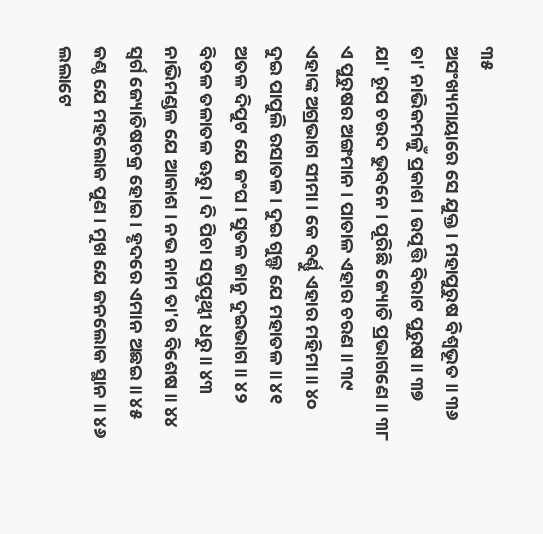୩୫
ଅସଂଖ୍ୟମାୟାରେ ସେ ଯୁକ୍ତ । ମହାପୁରୁଷ ବିଶ୍ୱଭୂତ ॥ ୩୬
ତା' ନାଭିକମଳୁଁ ପ୍ରକାଶ । ଉତ୍ପତ୍ତି ବିରାଟ ପୁରୁଷ ॥ ୩୭
ଯା' ରୂପ ଚଉଦ ଭୁବନେ । ପୂରିଛି ଜ୍ୟୋତି ପ୍ରଭାଗଣେ ॥ ୩୮
ଏ ପୁରୁଷର ଅଙ୍ଗମାନ । ପାତାଳ ଏହାର ଚରଣ ॥ ୩୯
ଏହାଙ୍କ ଅଗ୍ରଭାଗ ସୀମା । କେ ବର୍ଣ୍ଣୁ ଏହାର ମହିମା ॥ ୪୦
ଦୁଇ ପାପୁଲି ରସାତଳ । ଦୁଇ ଗୁଲ୍ଫ ଯେ ମହାତଳ ॥ ୪୧
ଅତଳ ଦିପୁଟ ଯେ ଜଂଘ । ସୁତଳ ଜାନୁ ଦୁଇଭାଗ ॥ ୪୨
ବିତଳ ତଳାତଳ ଊରୁ । ଦି ପିଚା ସପ୍ତପୃଥ୍ୱୀ ଧରୁ ॥ ୪୩
ନାଭିମଣ୍ଡଳ ଯେ ଆକାଶ । ନଭ ନାମ ତା'ର ବିଶେଷ ॥ ୪୪
ସ୍ୱର୍ଗ ଜ୍ୟୋତିଷଚକ୍ର ହୋଇ । ହୃଦରେ ଏମାନ ଅଛଇ ॥ ୪୫
କଣ୍ଠ ଯେ ମହଲୋକ ପୁଣ । ମୁଖ ଯେ ଜନଲୋକ ସ୍ଥାନ ॥ ୪୬
ଲଲାଟେ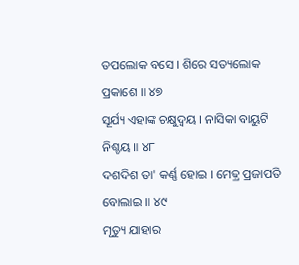ତପଲୋକ ବସେ । ଶିରେ ସତ୍ୟଲୋକ ପ୍ରକାଶେ ॥ ୪୭
ସୂର୍ଯ୍ୟ ଏହାଙ୍କ ଚକ୍ଷୁଦ୍ୱୟ । ନାସିକା ବାୟୁଟି ନିଶ୍ଚୟ ॥ ୪୮
ଦଶଦିଶ ତା' କର୍ଣ୍ଣ ହୋଇ । ମେଢ଼୍ର ପ୍ରଜାପତି ବୋଲାଇ ॥ ୪୯
ମୃତ୍ୟୁ ଯାହାର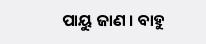ପାୟୁ ଜାଣ । ବାହୁ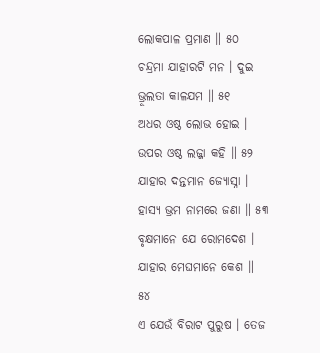ଲୋକପାଳ ପ୍ରମାଣ ॥ ୫୦
ଚନ୍ଦ୍ରମା ଯାହାରଟି ମନ । ଦୁଇ ଭ୍ରୂଲତା କାଳଯମ ॥ ୫୧
ଅଧର ଓଷ୍ଠ ଲୋଭ ହୋଇ । ଉପର ଓଷ୍ଠ ଲଜ୍ଜା କହି ॥ ୫୨
ଯାହାର ଦନ୍ତମାନ ଜ୍ୟୋସ୍ନା । ହାସ୍ୟ ଭ୍ରମ ନାମରେ ଜଣା ॥ ୫୩
ବୃକ୍ଷମାନେ ଯେ ରୋମଦେଶ । ଯାହାର ମେଘମାନେ କେଶ ॥ ୫୪
ଏ ଯେଉଁ ବିରାଟ ପୁରୁଷ । ତେଜ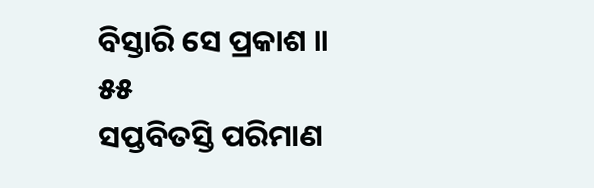ବିସ୍ତାରି ସେ ପ୍ରକାଶ ॥ ୫୫
ସପ୍ତବିତସ୍ତି ପରିମାଣ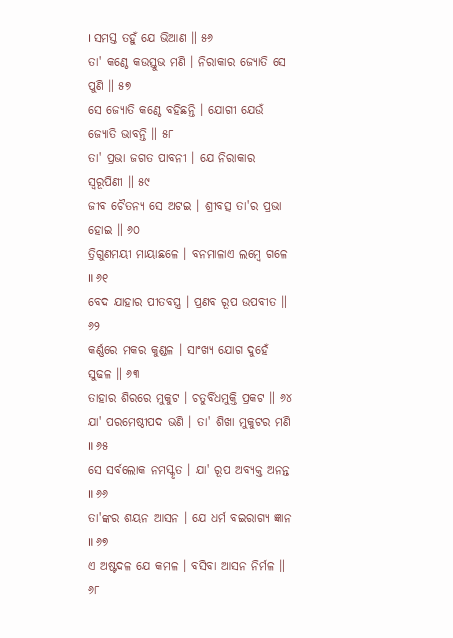। ସମସ୍ତ ତହୁଁ ଯେ ଭିଆଣ ॥ ୫୬
ତା' କଣ୍ଠେ କଉସ୍ତୁଭ ମଣି । ନିରାକାର ଜ୍ୟୋତି ସେ ପୁଣି ॥ ୫୭
ସେ ଜ୍ୟୋତି କଣ୍ଠେ ବହିଛନ୍ତି । ଯୋଗୀ ଯେଉଁ ଜ୍ୟୋତି ଭାବନ୍ତି ॥ ୫୮
ତା' ପ୍ରଭା ଜଗତ ପାବନୀ । ଯେ ନିରାକାର ସ୍ୱରୂପିଣୀ ॥ ୫୯
ଜୀବ ଚୈତନ୍ୟ ସେ ଅଟଇ । ଶ୍ରୀବତ୍ସ ତା'ର ପ୍ରଭା ହୋଇ ॥ ୬୦
ତ୍ରିଗୁଣମୟୀ ମାୟାଛଳେ । ବନମାଳାଏ ଲମ୍ବେ ଗଳେ ॥ ୬୧
ବେଦ ଯାହାର ପୀତବସ୍ତ୍ର । ପ୍ରଣବ ରୂପ ଉପବୀତ ॥ ୬୨
କର୍ଣ୍ଣରେ ମକର କୁଣ୍ଡଳ । ସାଂଖ୍ୟ ଯୋଗ ଦୁହେଁ ସୁଢଳ ॥ ୬୩
ତାହାର ଶିରରେ ମୁକୁଟ । ଚତୁର୍ବିଧମୁକ୍ତି ପ୍ରକଟ ॥ ୬୪
ଯା' ପରମେଷ୍ଠୀପଦ ଭଣି । ତା' ଶିଖା ମୁକୁଟର ମଣି ॥ ୬୫
ସେ ସର୍ବଲୋକ ନମସ୍କୃତ । ଯା' ରୂପ ଅବ୍ୟକ୍ତ ଅନନ୍ତ ॥ ୬୬
ତା'ଙ୍କର ଶୟନ ଆସନ । ଯେ ଧର୍ମ ବଇରାଗ୍ୟ ଜ୍ଞାନ ॥ ୬୭
ଏ ଅଷ୍ଟଦଳ ଯେ କମଳ । ବସିବା ଆସନ ନିର୍ମଳ ॥ ୬୮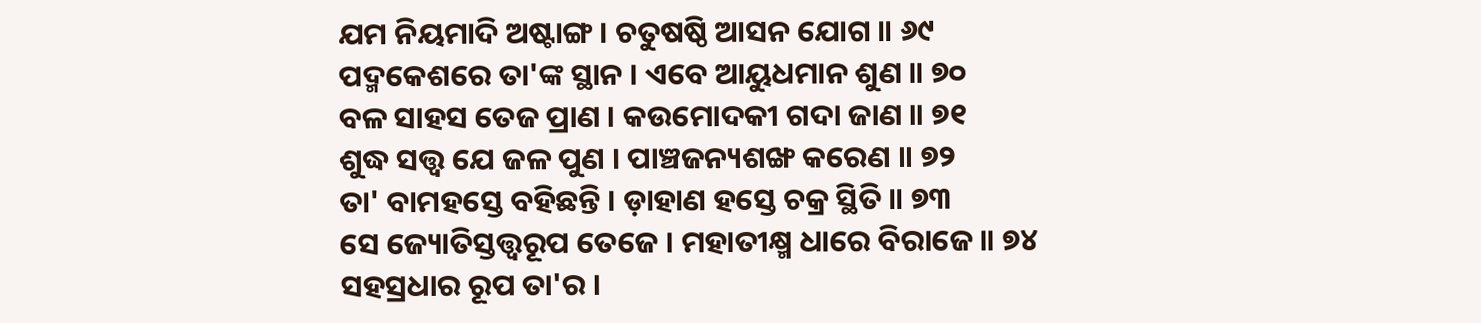ଯମ ନିୟମାଦି ଅଷ୍ଟାଙ୍ଗ । ଚତୁଷଷ୍ଠି ଆସନ ଯୋଗ ॥ ୬୯
ପଦ୍ମକେଶରେ ତା'ଙ୍କ ସ୍ଥାନ । ଏବେ ଆୟୁଧମାନ ଶୁଣ ॥ ୭୦
ବଳ ସାହସ ତେଜ ପ୍ରାଣ । କଉମୋଦକୀ ଗଦା ଜାଣ ॥ ୭୧
ଶୁଦ୍ଧ ସତ୍ତ୍ୱ ଯେ ଜଳ ପୁଣ । ପାଞ୍ଚଜନ୍ୟଶଙ୍ଖ କରେଣ ॥ ୭୨
ତା' ବାମହସ୍ତେ ବହିଛନ୍ତି । ଡ଼ାହାଣ ହସ୍ତେ ଚକ୍ର ସ୍ଥିତି ॥ ୭୩
ସେ ଜ୍ୟୋତିସ୍ତତ୍ତ୍ୱରୂପ ତେଜେ । ମହାତୀକ୍ଷ୍ମ ଧାରେ ବିରାଜେ ॥ ୭୪
ସହସ୍ରଧାର ରୂପ ତା'ର ।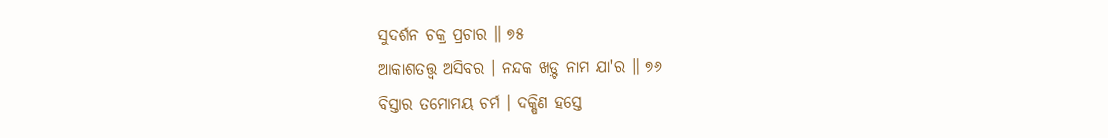ସୁଦର୍ଶନ ଚକ୍ର ପ୍ରଚାର ॥ ୭୫
ଆକାଶତତ୍ତ୍ୱ ଅସିବର । ନନ୍ଦକ ଖଡ଼୍ଟ ନାମ ଯା'ର ॥ ୭୬
ବିସ୍ତାର ତମୋମୟ ଚର୍ମ । ଦକ୍ଷିଣ ହସ୍ତେ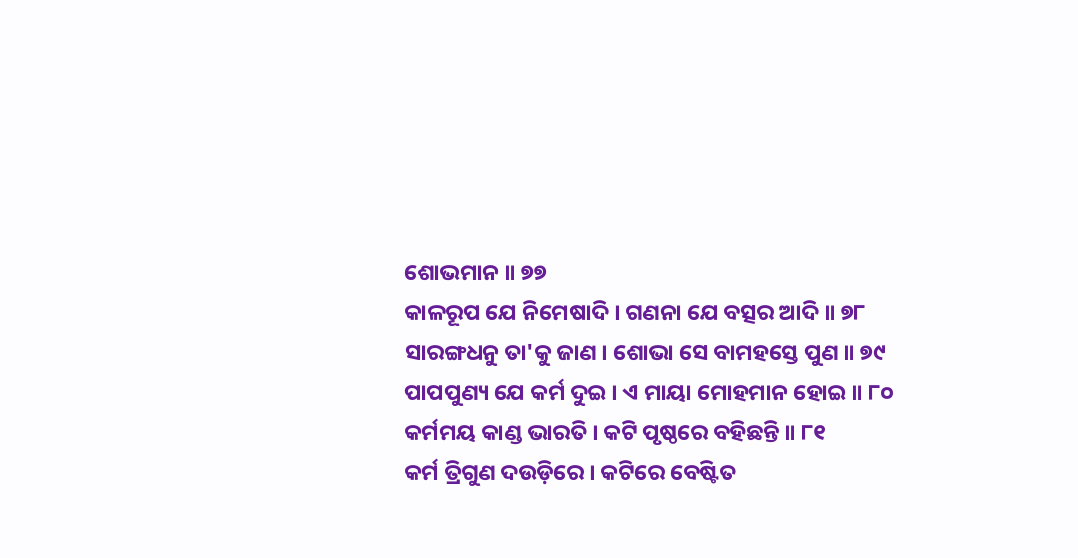ଶୋଭମାନ ॥ ୭୭
କାଳରୂପ ଯେ ନିମେଷାଦି । ଗଣନା ଯେ ବତ୍ସର ଆଦି ॥ ୭୮
ସାରଙ୍ଗଧନୁ ତା'କୁ ଜାଣ । ଶୋଭା ସେ ବାମହସ୍ତେ ପୁଣ ॥ ୭୯
ପାପପୁଣ୍ୟ ଯେ କର୍ମ ଦୁଇ । ଏ ମାୟା ମୋହମାନ ହୋଇ ॥ ୮୦
କର୍ମମୟ କାଣ୍ଡ ଭାରତି । କଟି ପୃଷ୍ଠରେ ବହିଛନ୍ତି ॥ ୮୧
କର୍ମ ତ୍ରିଗୁଣ ଦଉଡ଼ିରେ । କଟିରେ ବେଷ୍ଟିତ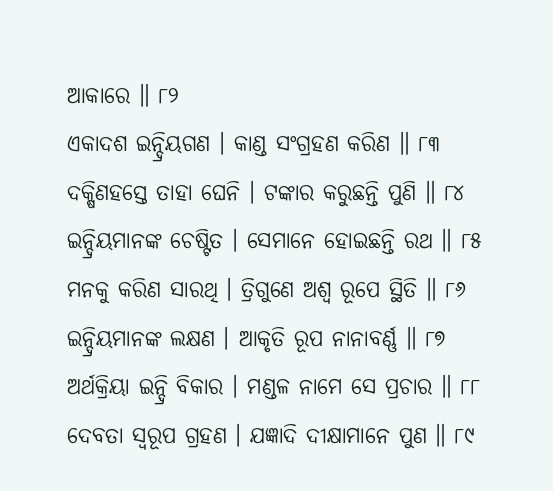ଆକାରେ ॥ ୮୨
ଏକାଦଶ ଇନ୍ଦ୍ରିୟଗଣ । କାଣ୍ଡ ସଂଗ୍ରହଣ କରିଣ ॥ ୮୩
ଦକ୍ଷିଣହସ୍ତେ ତାହା ଘେନି । ଟଙ୍କାର କରୁଛନ୍ତି ପୁଣି ॥ ୮୪
ଇନ୍ଦ୍ରିୟମାନଙ୍କ ଚେଷ୍ଟିତ । ସେମାନେ ହୋଇଛନ୍ତି ରଥ ॥ ୮୫
ମନକୁ କରିଣ ସାରଥି । ତ୍ରିଗୁଣେ ଅଶ୍ୱ ରୂପେ ସ୍ଥିତି ॥ ୮୬
ଇନ୍ଦ୍ରିୟମାନଙ୍କ ଲକ୍ଷଣ । ଆକୃତି ରୂପ ନାନାବର୍ଣ୍ଣ ॥ ୮୭
ଅର୍ଥକ୍ରିୟା ଇନ୍ଦ୍ରି ବିକାର । ମଣ୍ଡଳ ନାମେ ସେ ପ୍ରଚାର ॥ ୮୮
ଦେବତା ସ୍ୱରୂପ ଗ୍ରହଣ । ଯଜ୍ଞାଦି ଦୀକ୍ଷାମାନେ ପୁଣ ॥ ୮୯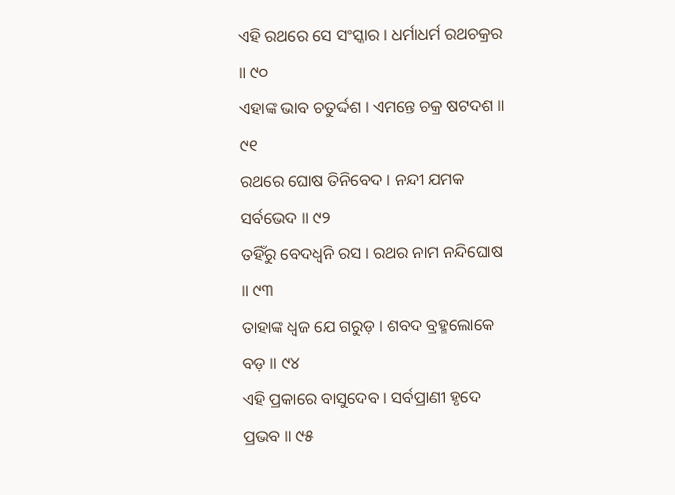ଏହି ରଥରେ ସେ ସଂସ୍କାର । ଧର୍ମାଧର୍ମ ରଥଚକ୍ରର ॥ ୯୦
ଏହାଙ୍କ ଭାବ ଚତୁର୍ଦ୍ଦଶ । ଏମନ୍ତେ ଚକ୍ର ଷଟଦଶ ॥ ୯୧
ରଥରେ ଘୋଷ ତିନିବେଦ । ନନ୍ଦୀ ଯମକ ସର୍ବଭେଦ ॥ ୯୨
ତହିଁରୁ ବେଦଧ୍ୱନି ରସ । ରଥର ନାମ ନନ୍ଦିଘୋଷ ॥ ୯୩
ତାହାଙ୍କ ଧ୍ୱଜ ଯେ ଗରୁଡ଼ । ଶବଦ ବ୍ରହ୍ମଲୋକେ ବଡ଼ ॥ ୯୪
ଏହି ପ୍ରକାରେ ବାସୁଦେବ । ସର୍ବପ୍ରାଣୀ ହୃଦେ ପ୍ରଭବ ॥ ୯୫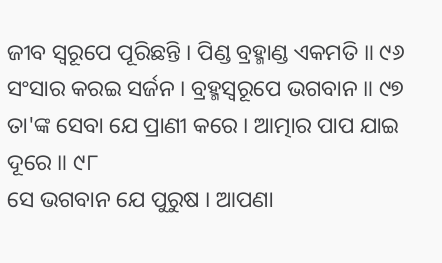ଜୀବ ସ୍ୱରୂପେ ପୂରିଛନ୍ତି । ପିଣ୍ଡ ବ୍ରହ୍ମାଣ୍ଡ ଏକମତି ॥ ୯୬
ସଂସାର କରଇ ସର୍ଜନ । ବ୍ରହ୍ମସ୍ୱରୂପେ ଭଗବାନ ॥ ୯୭
ତା'ଙ୍କ ସେବା ଯେ ପ୍ରାଣୀ କରେ । ଆତ୍ମାର ପାପ ଯାଇ ଦୂରେ ॥ ୯୮
ସେ ଭଗବାନ ଯେ ପୁରୁଷ । ଆପଣା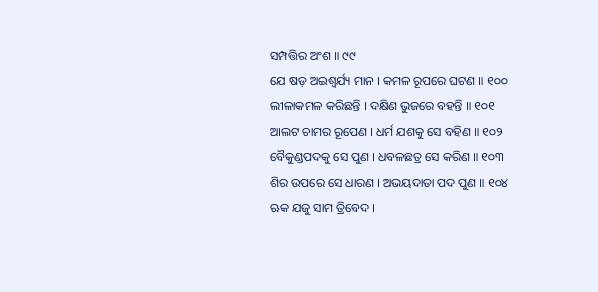ସମ୍ପତ୍ତିର ଅଂଶ ॥ ୯୯
ଯେ ଷଡ଼ ଅଇଶ୍ୱର୍ଯ୍ୟ ମାନ । କମଳ ରୂପରେ ଘଟଣ ॥ ୧୦୦
ଲୀଳାକମଳ କରିଛନ୍ତି । ଦକ୍ଷିଣ ଭୁଜରେ ବହନ୍ତି ॥ ୧୦୧
ଆଲଟ ଚାମର ରୂପେଣ । ଧର୍ମ ଯଶକୁ ସେ ବହିଣ ॥ ୧୦୨
ବୈକୁଣ୍ଡପଦକୁ ସେ ପୁଣ । ଧବଳଛତ୍ର ସେ କରିଣ ॥ ୧୦୩
ଶିର ଉପରେ ସେ ଧାରଣ । ଅଭୟଦାତା ପଦ ପୁଣ ॥ ୧୦୪
ଋକ ଯଜୁ ସାମ ତ୍ରିବେଦ ।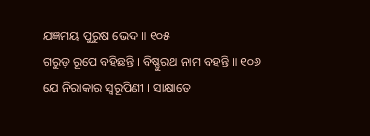ଯଜ୍ଞମୟ ପୁରୁଷ ଭେଦ ॥ ୧୦୫
ଗରୁଡ଼ ରୂପେ ବହିଛନ୍ତି । ବିଷ୍ଣୁରଥ ନାମ ବହନ୍ତି ॥ ୧୦୬
ଯେ ନିରାକାର ସ୍ୱରୂପିଣୀ । ସାକ୍ଷାତେ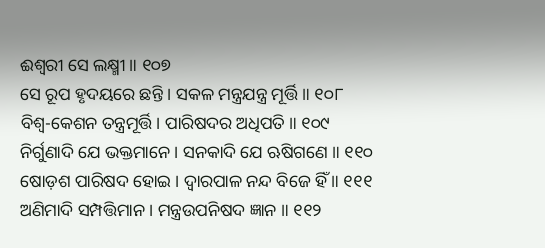ଈଶ୍ୱରୀ ସେ ଲକ୍ଷ୍ମୀ ॥ ୧୦୭
ସେ ରୂପ ହୃଦୟରେ ଛନ୍ତି । ସକଳ ମନ୍ତ୍ରଯନ୍ତ୍ର ମୂର୍ତ୍ତି ॥ ୧୦୮
ବିଶ୍ୱ-କେଶନ ତନ୍ତ୍ରମୂର୍ତ୍ତି । ପାରିଷଦର ଅଧିପତି ॥ ୧୦୯
ନିର୍ଗୁଣାଦି ଯେ ଭକ୍ତମାନେ । ସନକାଦି ଯେ ଋଷିଗଣେ ॥ ୧୧୦
ଷୋଡ଼ଶ ପାରିଷଦ ହୋଇ । ଦ୍ୱାରପାଳ ନନ୍ଦ ବିଜେ ହିଁ ॥ ୧୧୧
ଅଣିମାଦି ସମ୍ପତ୍ତିମାନ । ମନ୍ତ୍ରଉପନିଷଦ ଜ୍ଞାନ ॥ ୧୧୨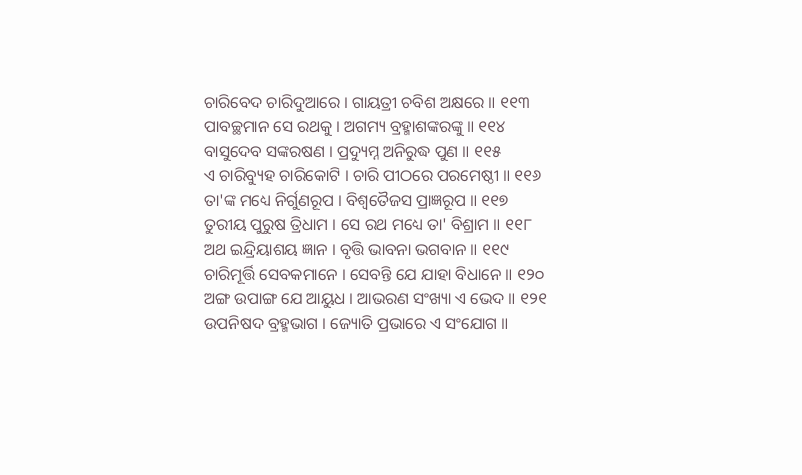ଚାରିବେଦ ଚାରିଦୁଆରେ । ଗାୟତ୍ରୀ ଚବିଶ ଅକ୍ଷରେ ॥ ୧୧୩
ପାବଚ୍ଛମାନ ସେ ରଥକୁ । ଅଗମ୍ୟ ବ୍ରହ୍ମାଶଙ୍କରଙ୍କୁ ॥ ୧୧୪
ବାସୁଦେବ ସଙ୍କରଷଣ । ପ୍ରଦ୍ୟୁମ୍ନ ଅନିରୁଦ୍ଧ ପୁଣ ॥ ୧୧୫
ଏ ଚାରିବ୍ୟୁହ ଚାରିକୋଟି । ଚାରି ପୀଠରେ ପରମେଷ୍ଠୀ ॥ ୧୧୬
ତା'ଙ୍କ ମଧ୍ୟେ ନିର୍ଗୁଣରୂପ । ବିଶ୍ୱତୈଜସ ପ୍ରାଜ୍ଞରୂପ ॥ ୧୧୭
ତୁରୀୟ ପୁରୁଷ ତ୍ରିଧାମ । ସେ ରଥ ମଧ୍ୟେ ତା' ବିଶ୍ରାମ ॥ ୧୧୮
ଅଥ ଇନ୍ଦ୍ରିୟାଶୟ ଜ୍ଞାନ । ବୃତ୍ତି ଭାବନା ଭଗବାନ ॥ ୧୧୯
ଚାରିମୂର୍ତ୍ତି ସେବକମାନେ । ସେବନ୍ତି ଯେ ଯାହା ବିଧାନେ ॥ ୧୨୦
ଅଙ୍ଗ ଉପାଙ୍ଗ ଯେ ଆୟୁଧ । ଆଭରଣ ସଂଖ୍ୟା ଏ ଭେଦ ॥ ୧୨୧
ଉପନିଷଦ ବ୍ରହ୍ମଭାଗ । ଜ୍ୟୋତି ପ୍ରଭାରେ ଏ ସଂଯୋଗ ॥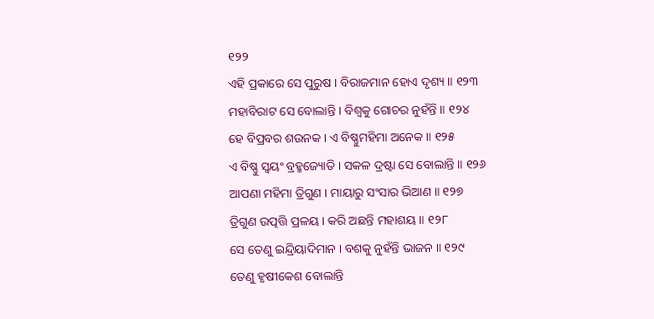୧୨୨
ଏହି ପ୍ରକାରେ ସେ ପୁରୁଷ । ବିରାଜମାନ ହୋଏ ଦୃଶ୍ୟ ॥ ୧୨୩
ମହାବିରାଟ ସେ ବୋଲାନ୍ତି । ବିଶ୍ୱକୁ ଗୋଚର ନୁହଁନ୍ତି ॥ ୧୨୪
ହେ ବିପ୍ରବର ଶଉନକ । ଏ ବିଷ୍ଣୁମହିମା ଅନେକ ॥ ୧୨୫
ଏ ବିଷ୍ଣୁ ସ୍ୱୟଂ ବ୍ରହ୍ମଜ୍ୟୋତି । ସକଳ ଦ୍ରଷ୍ଟା ସେ ବୋଲାନ୍ତି ॥ ୧୨୬
ଆପଣା ମହିମା ତ୍ରିଗୁଣ । ମାୟାରୁ ସଂସାର ଭିଆଣ ॥ ୧୨୭
ତ୍ରିଗୁଣ ଉତ୍ପତ୍ତି ପ୍ରଳୟ । କରି ଅଛନ୍ତି ମହାଶୟ ॥ ୧୨୮
ସେ ତେଣୁ ଇନ୍ଦ୍ରିୟାଦିମାନ । ବଶକୁ ନୁହଁନ୍ତି ଭାଜନ ॥ ୧୨୯
ତେଣୁ ହୃଷୀକେଶ ବୋଲାନ୍ତି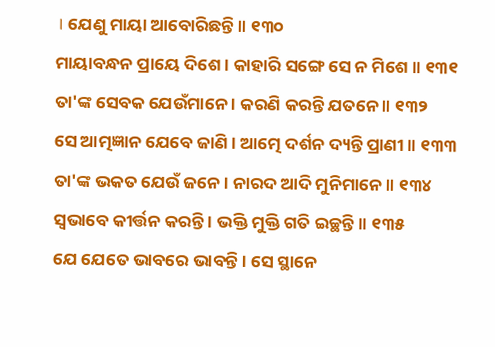। ଯେଣୁ ମାୟା ଆବୋରିଛନ୍ତି ॥ ୧୩୦
ମାୟାବନ୍ଧନ ପ୍ରାୟେ ଦିଶେ । କାହାରି ସଙ୍ଗେ ସେ ନ ମିଶେ ॥ ୧୩୧
ତା'ଙ୍କ ସେବକ ଯେଉଁମାନେ । କରଣି କରନ୍ତି ଯତନେ ॥ ୧୩୨
ସେ ଆତ୍ମଜ୍ଞାନ ଯେବେ ଜାଣି । ଆତ୍ମେ ଦର୍ଶନ ଦ୍ୟନ୍ତି ପ୍ରାଣୀ ॥ ୧୩୩
ତା'ଙ୍କ ଭକତ ଯେଉଁ ଜନେ । ନାରଦ ଆଦି ମୁନିମାନେ ॥ ୧୩୪
ସ୍ୱଭାବେ କୀର୍ତ୍ତନ କରନ୍ତି । ଭକ୍ତି ମୁକ୍ତି ଗତି ଇଚ୍ଛନ୍ତି ॥ ୧୩୫
ଯେ ଯେତେ ଭାବରେ ଭାବନ୍ତି । ସେ ସ୍ଥାନେ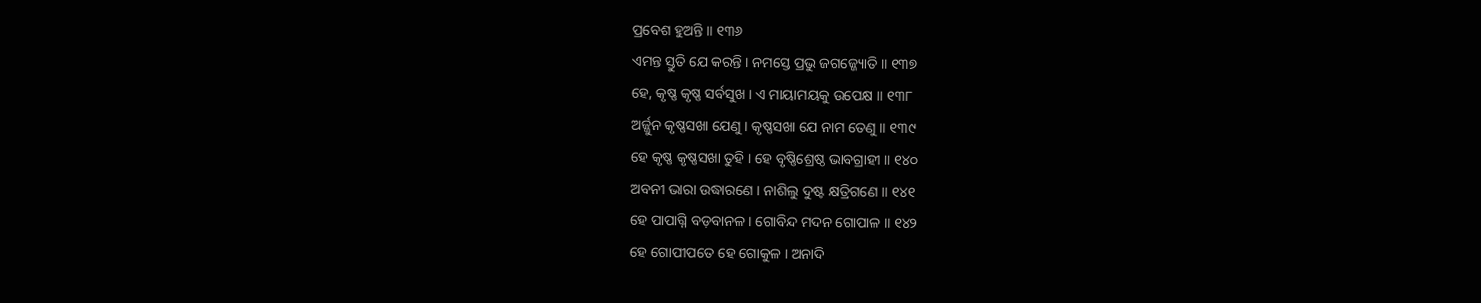ପ୍ରବେଶ ହୁଅନ୍ତି ॥ ୧୩୬
ଏମନ୍ତ ସ୍ତୁତି ଯେ କରନ୍ତି । ନମସ୍ତେ ପ୍ରଭୁ ଜଗଜ୍ଜ୍ୟୋତି ॥ ୧୩୭
ହେ, କୃଷ୍ଣ କୃଷ୍ଣ ସର୍ବସୁଖ । ଏ ମାୟାମୟକୁ ଉପେକ୍ଷ ॥ ୧୩୮
ଅର୍ଜ୍ଜୁନ କୃଷ୍ଣସଖା ଯେଣୁ । କୃଷ୍ଣସଖା ଯେ ନାମ ତେଣୁ ॥ ୧୩୯
ହେ କୃଷ୍ଣ କୃଷ୍ଣସଖା ତୁହି । ହେ ବୃଷ୍ଣିଶ୍ରେଷ୍ଠ ଭାବଗ୍ରାହୀ ॥ ୧୪୦
ଅବନୀ ଭାରା ଉଦ୍ଧାରଣେ । ନାଶିଲୁ ଦୁଷ୍ଟ କ୍ଷତ୍ରିଗଣେ ॥ ୧୪୧
ହେ ପାପାଗ୍ନି ବଡ଼ବାନଳ । ଗୋବିନ୍ଦ ମଦନ ଗୋପାଳ ॥ ୧୪୨
ହେ ଗୋପୀପତେ ହେ ଗୋକୁଳ । ଅନାଦି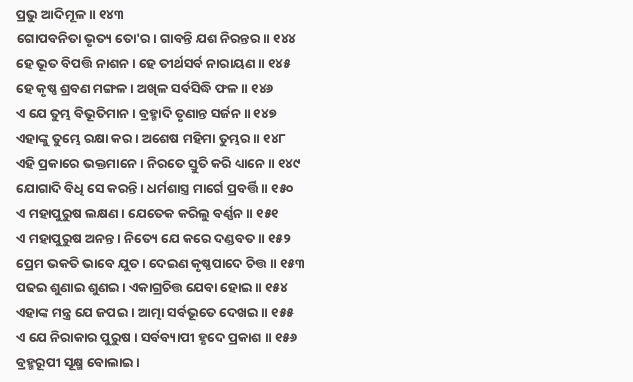ପ୍ରଭୁ ଆଦିମୂଳ ॥ ୧୪୩
ଗୋପବନିତା ଭୃତ୍ୟ ତୋ'ର । ଗାବନ୍ତି ଯଶ ନିରନ୍ତର ॥ ୧୪୪
ହେ ଭୂତ ବିପତ୍ତି ନାଶନ । ହେ ତୀର୍ଥସର୍ବ ନାରାୟଣ ॥ ୧୪୫
ହେ କୃଷ୍ଣ ଶ୍ରବଣ ମଙ୍ଗଳ । ଅଖିଳ ସର୍ବସିଦ୍ଧି ଫଳ ॥ ୧୪୬
ଏ ଯେ ତୁମ୍ଭ ବିଭୂତିମାନ । ବ୍ରହ୍ମାଦି ତୃଣାନ୍ତ ସର୍ଜନ ॥ ୧୪୭
ଏହାଙ୍କୁ ତୁମ୍ଭେ ରକ୍ଷା କର । ଅଶେଷ ମହିମା ତୁମ୍ଭର ॥ ୧୪୮
ଏହି ପ୍ରକାରେ ଭକ୍ତମାନେ । ନିରତେ ସ୍ତୁତି କରି ଧ୍ୟାନେ ॥ ୧୪୯
ଯୋଗାଦି ବିଧି ସେ କରନ୍ତି । ଧର୍ମଶାସ୍ତ୍ର ମାର୍ଗେ ପ୍ରବର୍ତ୍ତି ॥ ୧୫୦
ଏ ମହାପୁରୁଷ ଲକ୍ଷଣ । ଯେତେକ କରିଲୁ ବର୍ଣ୍ଣନ ॥ ୧୫୧
ଏ ମହାପୁରୁଷ ଅନନ୍ତ । ନିତ୍ୟେ ଯେ କରେ ଦଣ୍ଡବତ ॥ ୧୫୨
ପ୍ରେମ ଭକତି ଭାବେ ଯୁତ । ଦେଇଣ କୃଷ୍ଣପାଦେ ଚିତ୍ତ ॥ ୧୫୩
ପଢଇ ଶୁଣାଇ ଶୁଣଇ । ଏକାଗ୍ରଚିତ୍ତ ଯେବା ହୋଇ ॥ ୧୫୪
ଏହାଙ୍କ ମନ୍ତ୍ର ଯେ ଜପଇ । ଆତ୍ମା ସର୍ବଭୂତେ ଦେଖଇ ॥ ୧୫୫
ଏ ଯେ ନିରାକାର ପୁରୁଷ । ସର୍ବବ୍ୟାପୀ ହୃଦେ ପ୍ରକାଶ ॥ ୧୫୬
ବ୍ରହ୍ମରୂପୀ ସୂକ୍ଷ୍ମ ବୋଲାଇ ।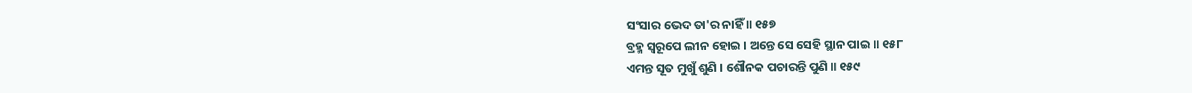ସଂସାର ଭେଦ ତା'ର ନାହିଁ ॥ ୧୫୭
ବ୍ରହ୍ମ ସ୍ୱରୂପେ ଲୀନ ହୋଇ । ଅନ୍ତେ ସେ ସେହି ସ୍ଥାନ ପାଇ ॥ ୧୫୮
ଏମନ୍ତ ସୂତ ମୁଖୁଁ ଶୁଣି । ଶୌନକ ପଚାରନ୍ତି ପୁଣି ॥ ୧୫୯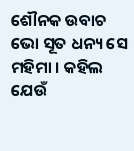ଶୌନକ ଉବାଚ
ଭୋ ସୂତ ଧନ୍ୟ ସେ ମହିମା । କହିଲ ଯେଉଁ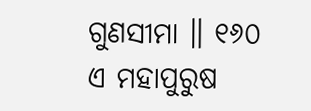ଗୁଣସୀମା ॥ ୧୬୦
ଏ ମହାପୁରୁଷ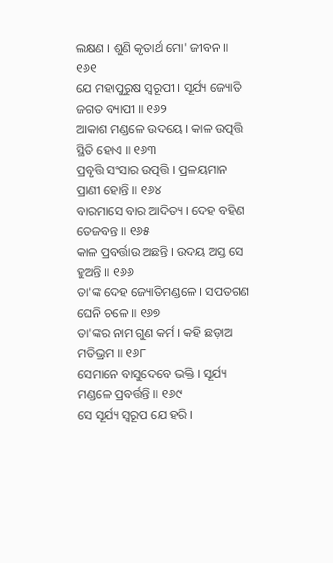ଲକ୍ଷଣ । ଶୁଣି କୃତାର୍ଥ ମୋ' ଜୀବନ ॥ ୧୬୧
ଯେ ମହାପୁରୁଷ ସ୍ୱରୂପୀ । ସୂର୍ଯ୍ୟ ଜ୍ୟୋତି ଜଗତ ବ୍ୟାପୀ ॥ ୧୬୨
ଆକାଶ ମଣ୍ଡଳେ ଉଦୟେ । କାଳ ଉତ୍ପତ୍ତି ସ୍ଥିତି ହୋଏ ॥ ୧୬୩
ପ୍ରବୃତ୍ତି ସଂସାର ଉତ୍ପତ୍ତି । ପ୍ରଳୟମାନ ପ୍ରାଣୀ ହୋନ୍ତି ॥ ୧୬୪
ବାରମାସେ ବାର ଆଦିତ୍ୟ । ଦେହ ବହିଣ ତେଜବନ୍ତ ॥ ୧୬୫
କାଳ ପ୍ରବର୍ତ୍ତାଉ ଅଛନ୍ତି । ଉଦୟ ଅସ୍ତ ସେ ହୁଅନ୍ତି ॥ ୧୬୬
ତା'ଙ୍କ ଦେହ ଜ୍ୟୋତିମଣ୍ଡଳେ । ସପତଗଣ ଘେନି ଚଳେ ॥ ୧୬୭
ତା'ଙ୍କର ନାମ ଗୁଣ କର୍ମ । କହି ଛଡ଼ାଅ ମତିଭ୍ରମ ॥ ୧୬୮
ସେମାନେ ବାସୁଦେବେ ଭକ୍ତି । ସୂର୍ଯ୍ୟ ମଣ୍ଡଳେ ପ୍ରବର୍ତ୍ତନ୍ତି ॥ ୧୬୯
ସେ ସୂର୍ଯ୍ୟ ସ୍ୱରୂପ ଯେ ହରି ।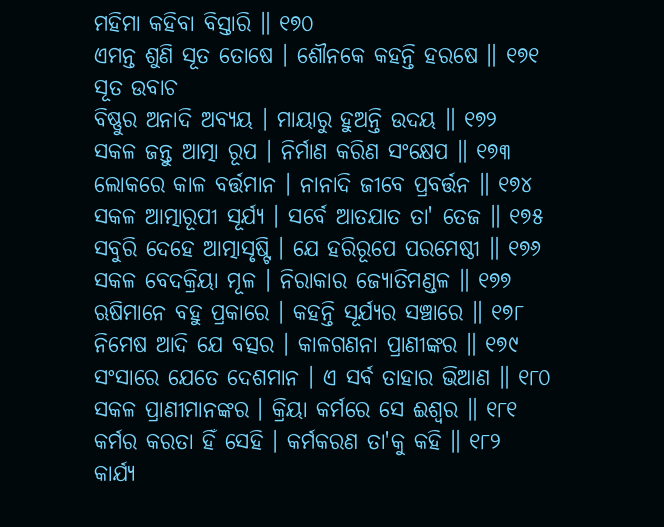ମହିମା କହିବା ବିସ୍ତାରି ॥ ୧୭୦
ଏମନ୍ତ ଶୁଣି ସୂତ ତୋଷେ । ଶୌନକେ କହନ୍ତି ହରଷେ ॥ ୧୭୧
ସୂତ ଉବାଚ
ବିଷ୍ଣୁର ଅନାଦି ଅବ୍ୟୟ । ମାୟାରୁ ହୁଅନ୍ତି ଉଦୟ ॥ ୧୭୨
ସକଳ ଜନ୍ତୁ ଆତ୍ମା ରୂପ । ନିର୍ମାଣ କରିଣ ସଂକ୍ଷେପ ॥ ୧୭୩
ଲୋକରେ କାଳ ବର୍ତ୍ତମାନ । ନାନାଦି ଜୀବେ ପ୍ରବର୍ତ୍ତନ ॥ ୧୭୪
ସକଳ ଆତ୍ମାରୂପୀ ସୂର୍ଯ୍ୟ । ସର୍ବେ ଆତଯାତ ତା' ତେଜ ॥ ୧୭୫
ସବୁରି ଦେହେ ଆତ୍ମାସୃଷ୍ଟି । ଯେ ହରିରୂପେ ପରମେଷ୍ଠୀ ॥ ୧୭୬
ସକଳ ବେଦକ୍ରିୟା ମୂଳ । ନିରାକାର ଜ୍ୟୋତିମଣ୍ଡଳ ॥ ୧୭୭
ଋଷିମାନେ ବହୁ ପ୍ରକାରେ । କହନ୍ତି ସୂର୍ଯ୍ୟର ସଞ୍ଚାରେ ॥ ୧୭୮
ନିମେଷ ଆଦି ଯେ ବତ୍ସର । କାଳଗଣନା ପ୍ରାଣୀଙ୍କର ॥ ୧୭୯
ସଂସାରେ ଯେତେ ଦେଶମାନ । ଏ ସର୍ବ ତାହାର ଭିଆଣ ॥ ୧୮୦
ସକଳ ପ୍ରାଣୀମାନଙ୍କର । କ୍ରିୟା କର୍ମରେ ସେ ଈଶ୍ୱର ॥ ୧୮୧
କର୍ମର କରତା ହିଁ ସେହି । କର୍ମକରଣ ତା'କୁ କହି ॥ ୧୮୨
କାର୍ଯ୍ୟ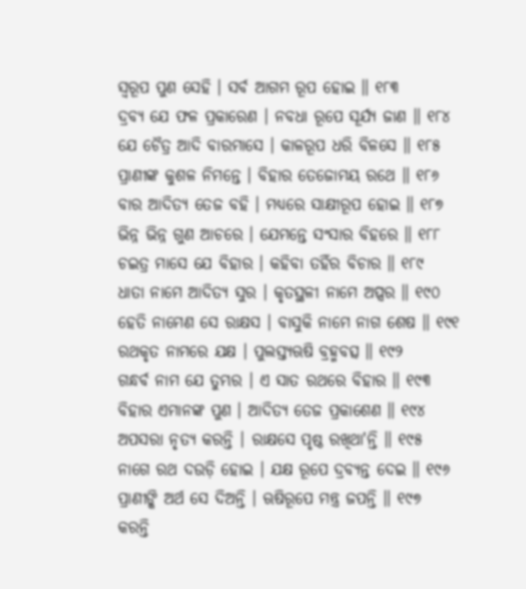ସ୍ୱରୂପ ପୁଣ ସେହି । ସର୍ବ ଆଗମ ରୂପ ହୋଇ ॥ ୧୮୩
ଦ୍ରବ୍ୟ ଯେ ଫଳ ପ୍ରକାରେଣ । ନବଧା ରୂପେ ସୂର୍ଯ୍ୟ ଜାଣ ॥ ୧୮୪
ଯେ ଚୈତ୍ର ଆଦି ବାରମାସେ । କାଳରୂପ ଧରି ବିଳସେ ॥ ୧୮୫
ପ୍ରାଣୀଙ୍କ କୁଶଳ ନିମନ୍ତେ । ବିହାର ତେଜୋମୟ ରଥେ ॥ ୧୮୬
ବାର ଆଦିତ୍ୟ ତେଜ ବହି । ମଧ୍ୟରେ ସାକ୍ଷୀରୂପ ହୋଇ ॥ ୧୮୭
ଭିନ୍ନ ଭିନ୍ନ ଗୁଣ ଆଚରେ । ଯେମନ୍ତେ ସଂସାର ବିହରେ ॥ ୧୮୮
ଚଇତ୍ର ମାସେ ଯେ ବିହାର । କହିବା ତହିଁର ବିଚାର ॥ ୧୮୯
ଧାତା ନାମେ ଆଦିତ୍ୟ ସୁର । କୃତସ୍ଥଳୀ ନାମେ ଅପ୍ସର ॥ ୧୯୦
ହେତି ନାମେଣ ସେ ରାକ୍ଷସ । ବାସୁକି ନାମେ ନାଗ ଶେଷ ॥ ୧୯୧
ରଥକୃତ ନାମରେ ଯକ୍ଷ । ପୁଲସ୍ତ୍ୟଋଷି ବ୍ରହ୍ମବତ୍ସ ॥ ୧୯୨
ଗନ୍ଧର୍ବ ନାମ ଯେ ତୁମ୍ଭର । ଏ ସାତ ରଥରେ ବିହାର ॥ ୧୯୩
ବିହାର ଏମାନଙ୍କ ପୁଣ । ଆଦିତ୍ୟ ତେଜ ପ୍ରକାଶେଣ ॥ ୧୯୪
ଅପସରା ନୃତ୍ୟ କରନ୍ତି । ରାକ୍ଷସେ ପୃଷ୍ଠ ରଖିଥା'ନ୍ତି ॥ ୧୯୫
ନାଗେ ରଥ ଦଉଡ଼ି ହୋଇ । ଯକ୍ଷ ରୂପେ ଦ୍ରବ୍ୟନ୍ତ ଦେଇ ॥ ୧୯୬
ପ୍ରାଣୀଙ୍କି ଅର୍ଥ ସେ ଦିଅନ୍ତି । ଋଷିରୂପେ ମନ୍ତ୍ର ଜପନ୍ତି ॥ ୧୯୭
କରନ୍ତି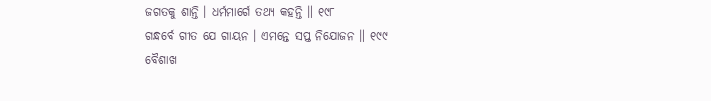ଜଗତକୁ ଶାନ୍ତି । ଧର୍ମମାର୍ଗେ ତଥ୍ୟ କହନ୍ତି ॥ ୧୯୮
ଗନ୍ଧର୍ବେ ଗୀତ ଯେ ଗାୟନ । ଏମନ୍ତେ ସପ୍ତ ନିଯୋଜନ ॥ ୧୯୯
ବୈଶାଖ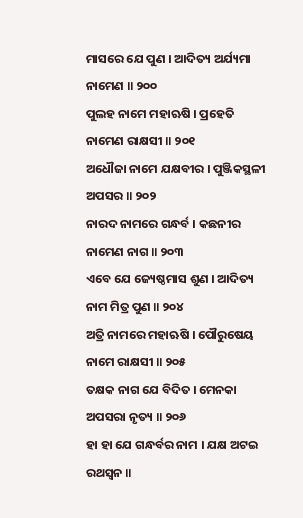ମାସରେ ଯେ ପୁଣ । ଆଦିତ୍ୟ ଅର୍ଯ୍ୟମା ନାମେଣ ॥ ୨୦୦
ପୁଲହ ନାମେ ମହାଋଷି । ପ୍ରହେତି ନାମେଣ ରାକ୍ଷସୀ ॥ ୨୦୧
ଅଧୌଜା ନାମେ ଯକ୍ଷବୀର । ପୁଞ୍ଜିକସ୍ଥଳୀ ଅପସର ॥ ୨୦୨
ନାରଦ ନାମରେ ଗନ୍ଧର୍ବ । କଛନୀର ନାମେଣ ନାଗ ॥ ୨୦୩
ଏବେ ଯେ ଜ୍ୟେଷ୍ଠମାସ ଶୁଣ । ଆଦିତ୍ୟ ନାମ ମିତ୍ର ପୁଣ ॥ ୨୦୪
ଅତ୍ରି ନାମରେ ମହାଋଷି । ପୌରୁଷେୟ ନାମେ ରାକ୍ଷସୀ ॥ ୨୦୫
ତକ୍ଷକ ନାଗ ଯେ ବିଦିତ । ମେନକା ଅପସରା ନୃତ୍ୟ ॥ ୨୦୬
ହା ହା ଯେ ଗନ୍ଧର୍ବର ନାମ । ଯକ୍ଷ ଅଟଇ ରଥସ୍ୱନ ॥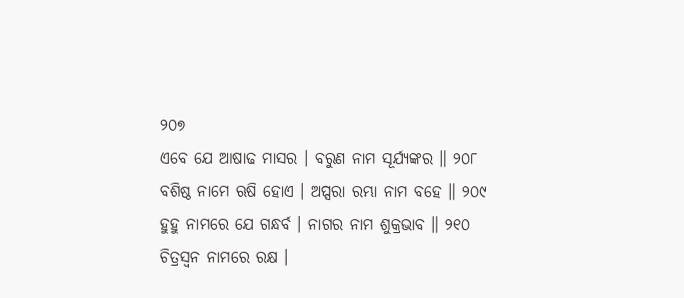୨୦୭
ଏବେ ଯେ ଆଷାଢ ମାସର । ବରୁଣ ନାମ ସୂର୍ଯ୍ୟଙ୍କର ॥ ୨୦୮
ବଶିଷ୍ଠ ନାମେ ଋଷି ହୋଏ । ଅପ୍ସରା ରମ୍ଭା ନାମ ବହେ ॥ ୨୦୯
ହୁହୁ ନାମରେ ଯେ ଗନ୍ଧର୍ବ । ନାଗର ନାମ ଶୁକ୍ରଭାବ ॥ ୨୧୦
ଚିତ୍ରସ୍ୱନ ନାମରେ ରକ୍ଷ ।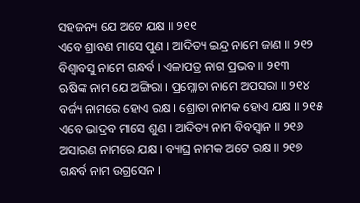ସହଜନ୍ୟ ଯେ ଅଟେ ଯକ୍ଷ ॥ ୨୧୧
ଏବେ ଶ୍ରାବଣ ମାସେ ପୁଣ । ଆଦିତ୍ୟ ଇନ୍ଦ୍ର ନାମେ ଜାଣ ॥ ୨୧୨
ବିଶ୍ୱାବସୁ ନାମେ ଗନ୍ଧର୍ବ । ଏଳାପତ୍ର ନାଗ ପ୍ରଭବ ॥ ୨୧୩
ଋଷିଙ୍କ ନାମ ଯେ ଅଙ୍ଗିରା । ପ୍ରମ୍ଳୋଚା ନାମେ ଅପସରା ॥ ୨୧୪
ବର୍ଜ୍ୟ ନାମରେ ହୋଏ ରକ୍ଷ । ଶ୍ରୋତା ନାମକ ହୋଏ ଯକ୍ଷ ॥ ୨୧୫
ଏବେ ଭାଦ୍ରବ ମାସେ ଶୁଣ । ଆଦିତ୍ୟ ନାମ ବିବସ୍ୱାନ ॥ ୨୧୬
ଅସାରଣ ନାମରେ ଯକ୍ଷ । ବ୍ୟାଘ୍ର ନାମକ ଅଟେ ରକ୍ଷ ॥ ୨୧୭
ଗନ୍ଧର୍ବ ନାମ ଉଗ୍ରସେନ ।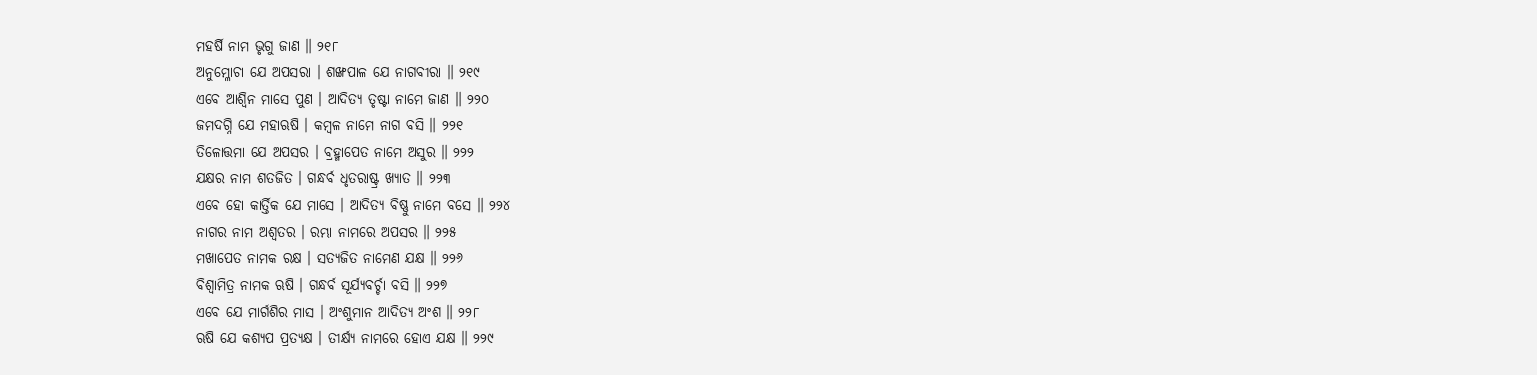ମହର୍ଷି ନାମ ଭୃଗୁ ଜାଣ ॥ ୨୧୮
ଅନୁମ୍ଳୋଚା ଯେ ଅପସରା । ଶଙ୍ଖପାଳ ଯେ ନାଗବୀରା ॥ ୨୧୯
ଏବେ ଆଶ୍ୱିନ ମାସେ ପୁଣ । ଆଦିତ୍ୟ ତୃଷ୍ଟା ନାମେ ଜାଣ ॥ ୨୨୦
ଜମଦଗ୍ନି ଯେ ମହାଋଷି । କମ୍ବଳ ନାମେ ନାଗ ବସି ॥ ୨୨୧
ତିଳୋତ୍ତମା ଯେ ଅପସର । ବ୍ରହ୍ମାପେତ ନାମେ ଅସୁର ॥ ୨୨୨
ଯକ୍ଷର ନାମ ଶତଜିତ । ଗନ୍ଧର୍ବ ଧୃତରାଷ୍ଟ୍ର ଖ୍ୟାତ ॥ ୨୨୩
ଏବେ ହୋ କାର୍ତ୍ତିକ ଯେ ମାସେ । ଆଦିତ୍ୟ ବିଷ୍ଣୁ ନାମେ ବସେ ॥ ୨୨୪
ନାଗର ନାମ ଅଶ୍ୱତର । ରମ୍ଭା ନାମରେ ଅପସର ॥ ୨୨୫
ମଖାପେତ ନାମକ ରକ୍ଷ । ସତ୍ୟଜିତ ନାମେଣ ଯକ୍ଷ ॥ ୨୨୬
ବିଶ୍ୱାମିତ୍ର ନାମକ ଋଷି । ଗନ୍ଧର୍ବ ସୂର୍ଯ୍ୟବର୍ଚ୍ଚା ବସି ॥ ୨୨୭
ଏବେ ଯେ ମାର୍ଗଶିର ମାସ । ଅଂଶୁମାନ ଆଦିତ୍ୟ ଅଂଶ ॥ ୨୨୮
ଋଷି ଯେ କଶ୍ୟପ ପ୍ରତ୍ୟକ୍ଷ । ତୀର୍କ୍ଷ୍ୟ ନାମରେ ହୋଏ ଯକ୍ଷ ॥ ୨୨୯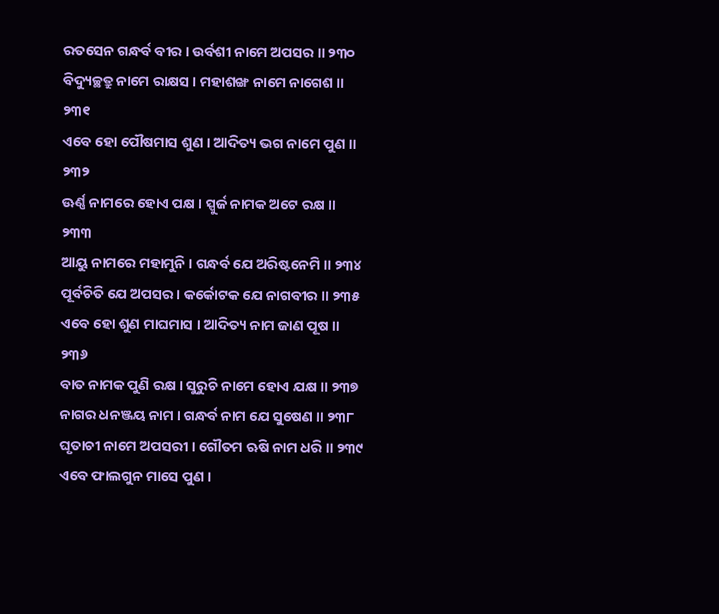ରତସେନ ଗନ୍ଧର୍ବ ବୀର । ଉର୍ବଶୀ ନାମେ ଅପସର ॥ ୨୩୦
ବିଦ୍ୟୁଚ୍ଛତ୍ରୁ ନାମେ ରାକ୍ଷସ । ମହାଶଙ୍ଖ ନାମେ ନାଗେଶ ॥ ୨୩୧
ଏବେ ହୋ ପୌଷମାସ ଶୁଣ । ଆଦିତ୍ୟ ଭଗ ନାମେ ପୁଣ ॥ ୨୩୨
ଊର୍ଣ୍ଣ ନାମରେ ହୋଏ ପକ୍ଷ । ସ୍ପୁର୍ଜ ନାମକ ଅଟେ ରକ୍ଷ ॥ ୨୩୩
ଆୟୁ ନାମରେ ମହାମୁନି । ଗନ୍ଧର୍ବ ଯେ ଅରିଷ୍ଟନେମି ॥ ୨୩୪
ପୂର୍ବଚିତି ଯେ ଅପସର । କର୍କୋଟକ ଯେ ନାଗବୀର ॥ ୨୩୫
ଏବେ ହୋ ଶୁଣ ମାଘମାସ । ଆଦିତ୍ୟ ନାମ ଜାଣ ପୂଷ ॥ ୨୩୬
ବାତ ନାମକ ପୁଣି ରକ୍ଷ । ସୁରୁଚି ନାମେ ହୋଏ ଯକ୍ଷ ॥ ୨୩୭
ନାଗର ଧନଞ୍ଜୟ ନାମ । ଗନ୍ଧର୍ବ ନାମ ଯେ ସୁଷେଣ ॥ ୨୩୮
ଘୃତାଚୀ ନାମେ ଅପସରୀ । ଗୌତମ ଋଷି ନାମ ଧରି ॥ ୨୩୯
ଏବେ ଫାଲଗୁନ ମାସେ ପୁଣ ।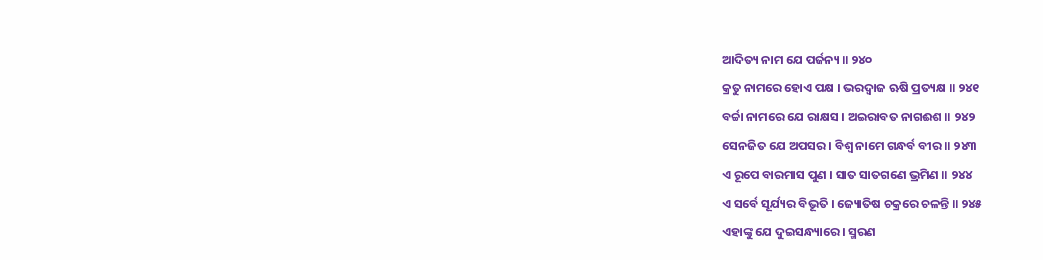ଆଦିତ୍ୟ ନାମ ଯେ ପର୍ଜନ୍ୟ ॥ ୨୪୦
କ୍ରତୁ ନାମରେ ହୋଏ ପକ୍ଷ । ଭରଦ୍ୱାଜ ଋଷି ପ୍ରତ୍ୟକ୍ଷ ॥ ୨୪୧
ବର୍ଚ୍ଚା ନାମରେ ଯେ ରାକ୍ଷସ । ଅଇରାବତ ନାଗଈଶ ॥ ୨୪୨
ସେନଜିତ ଯେ ଅପସର । ବିଶ୍ୱ ନାମେ ଗନ୍ଧର୍ବ ବୀର ॥ ୨୪୩
ଏ ରୂପେ ବାରମାସ ପୁଣ । ସାତ ସାତଗଣେ ଭ୍ରମିଣ ॥ ୨୪୪
ଏ ସର୍ବେ ସୂର୍ଯ୍ୟର ବିଭୂତି । ଜ୍ୟୋତିଷ ଚକ୍ରରେ ଚଳନ୍ତି ॥ ୨୪୫
ଏହାଙ୍କୁ ଯେ ଦୁଇସନ୍ଧ୍ୟାରେ । ସ୍ମରଣ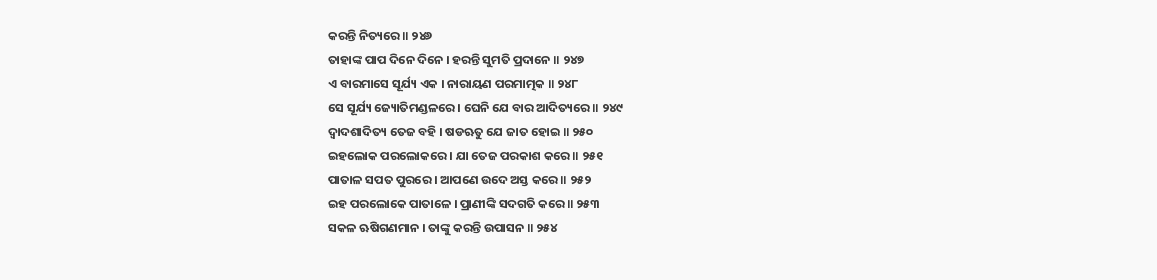କରନ୍ତି ନିତ୍ୟରେ ॥ ୨୪୬
ତାହାଙ୍କ ପାପ ଦିନେ ଦିନେ । ହରନ୍ତି ସୁମତି ପ୍ରଦାନେ ॥ ୨୪୭
ଏ ବାରମାସେ ସୂର୍ଯ୍ୟ ଏକ । ନାରାୟଣ ପରମାତ୍ମକ ॥ ୨୪୮
ସେ ସୂର୍ଯ୍ୟ ଜ୍ୟୋତିମଣ୍ଡଳରେ । ଘେନି ଯେ ବାର ଆଦିତ୍ୟରେ ॥ ୨୪୯
ଦ୍ୱାଦଶାଦିତ୍ୟ ତେଜ ବହି । ଷଡଋତୁ ଯେ ଜାତ ହୋଇ ॥ ୨୫୦
ଇହଲୋକ ପରଲୋକରେ । ଯା ତେଜ ପରକାଶ କରେ ॥ ୨୫୧
ପାତାଳ ସପତ ପୁରରେ । ଆପଣେ ଉଦେ ଅସ୍ତ କରେ ॥ ୨୫୨
ଇହ ପରଲୋକେ ପାତାଳେ । ପ୍ରାଣୀଙ୍କି ସଦଗତି କରେ ॥ ୨୫୩
ସକଳ ଋଷିଗଣମାନ । ତାଙ୍କୁ କରନ୍ତି ଉପାସନ ॥ ୨୫୪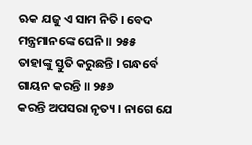ଋକ ଯଜୁ ଏ ସାମ ନିତି । ବେଦ ମନ୍ତ୍ରମାନଙ୍କେ ଘେନି ॥ ୨୫୫
ତାହାଙ୍କୁ ସ୍ତୁତି କରୁଛନ୍ତି । ଗନ୍ଧର୍ବେ ଗାୟନ କରନ୍ତି ॥ ୨୫୬
କରନ୍ତି ଅପସରା ନୃତ୍ୟ । ନାଗେ ଯେ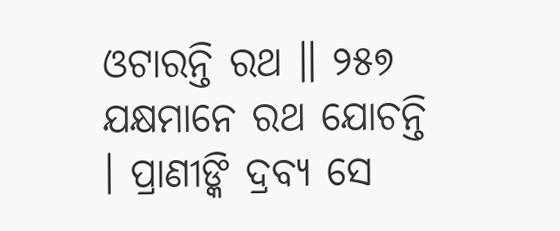ଓଟାରନ୍ତି ରଥ ॥ ୨୫୭
ଯକ୍ଷମାନେ ରଥ ଯୋଚନ୍ତି । ପ୍ରାଣୀଙ୍କି ଦ୍ରବ୍ୟ ସେ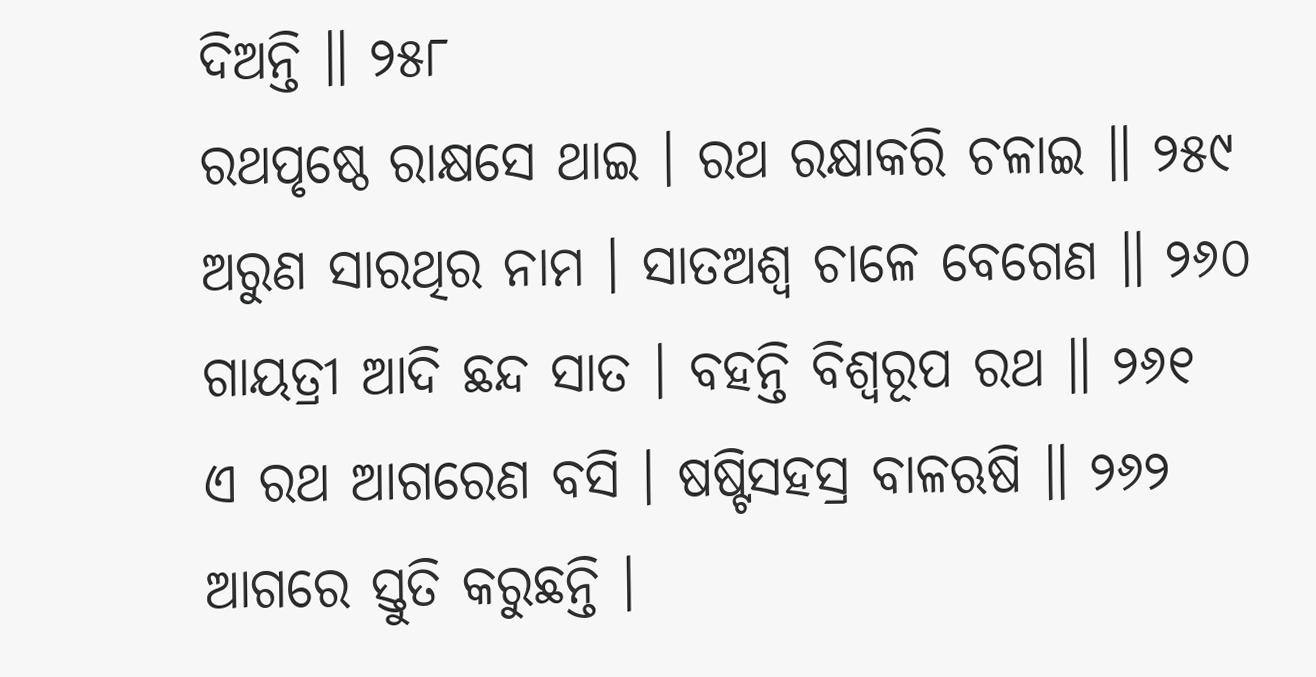ଦିଅନ୍ତି ॥ ୨୫୮
ରଥପୃଷ୍ଠେ ରାକ୍ଷସେ ଥାଇ । ରଥ ରକ୍ଷାକରି ଚଳାଇ ॥ ୨୫୯
ଅରୁଣ ସାରଥିର ନାମ । ସାତଅଶ୍ୱ ଚାଳେ ବେଗେଣ ॥ ୨୬୦
ଗାୟତ୍ରୀ ଆଦି ଛନ୍ଦ ସାତ । ବହନ୍ତି ବିଶ୍ୱରୂପ ରଥ ॥ ୨୬୧
ଏ ରଥ ଆଗରେଣ ବସି । ଷଷ୍ଟିସହସ୍ର ବାଳଋଷି ॥ ୨୬୨
ଆଗରେ ସ୍ତୁତି କରୁଛନ୍ତି ।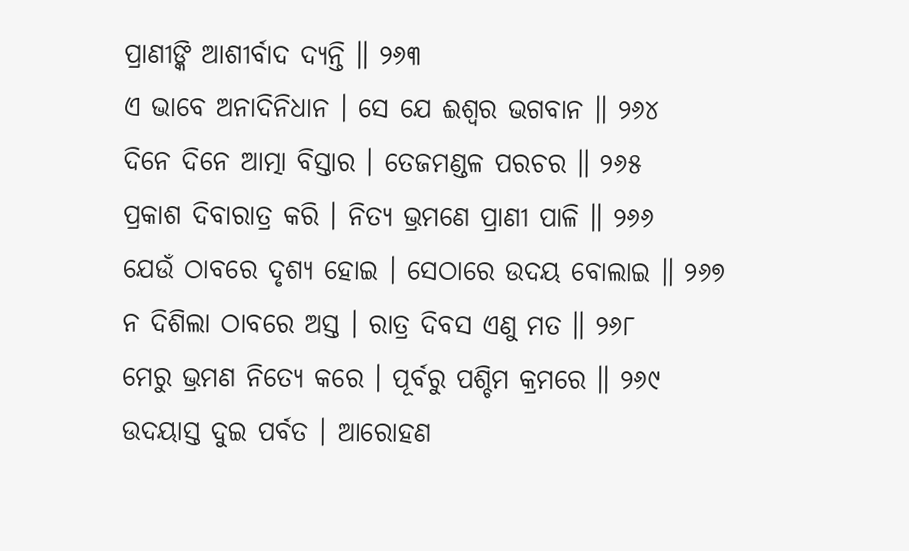ପ୍ରାଣୀଙ୍କି ଆଶୀର୍ବାଦ ଦ୍ୟନ୍ତି ॥ ୨୬୩
ଏ ଭାବେ ଅନାଦିନିଧାନ । ସେ ଯେ ଈଶ୍ୱର ଭଗବାନ ॥ ୨୬୪
ଦିନେ ଦିନେ ଆତ୍ମା ବିସ୍ତାର । ତେଜମଣ୍ଡଳ ପରଚର ॥ ୨୬୫
ପ୍ରକାଶ ଦିବାରାତ୍ର କରି । ନିତ୍ୟ ଭ୍ରମଣେ ପ୍ରାଣୀ ପାଳି ॥ ୨୬୬
ଯେଉଁ ଠାବରେ ଦୃଶ୍ୟ ହୋଇ । ସେଠାରେ ଉଦୟ ବୋଲାଇ ॥ ୨୬୭
ନ ଦିଶିଲା ଠାବରେ ଅସ୍ତ । ରାତ୍ର ଦିବସ ଏଣୁ ମତ ॥ ୨୬୮
ମେରୁ ଭ୍ରମଣ ନିତ୍ୟେ କରେ । ପୂର୍ବରୁ ପଶ୍ଚିମ କ୍ରମରେ ॥ ୨୬୯
ଉଦୟାସ୍ତ ଦୁଇ ପର୍ବତ । ଆରୋହଣ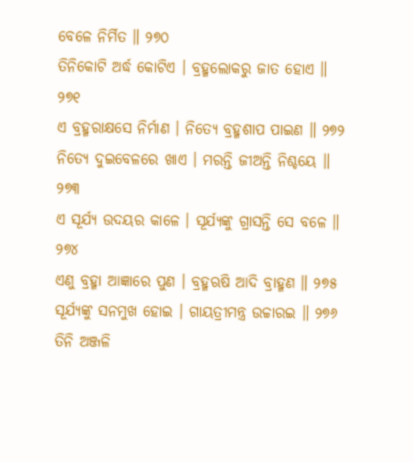ବେଳେ ନିର୍ମିତ ॥ ୨୭୦
ତିନିକୋଟି ଅର୍ଦ୍ଧ କୋଟିଏ । ବ୍ରହ୍ମଲୋକରୁ ଜାତ ହୋଏ ॥ ୨୭୧
ଏ ବ୍ରହ୍ମରାକ୍ଷସେ ନିର୍ମାଣ । ନିତ୍ୟେ ବ୍ରହ୍ମଶାପ ପାଇଣ ॥ ୨୭୨
ନିତ୍ୟେ ଦୁଇବେଳରେ ଖାଏ । ମରନ୍ତି ଜୀଅନ୍ତି ନିଶ୍ଚୟେ ॥ ୨୭୩
ଏ ସୂର୍ଯ୍ୟ ଉଦୟର କାଳେ । ସୂର୍ଯ୍ୟଙ୍କୁ ଗ୍ରାସନ୍ତି ସେ ବଳେ ॥ ୨୭୪
ଏଣୁ ବ୍ରହ୍ମା ଆଜ୍ଞାରେ ପୁଣ । ବ୍ରହ୍ମଋଷି ଆଦି ବ୍ରାହ୍ମଣ ॥ ୨୭୫
ସୂର୍ଯ୍ୟଙ୍କୁ ସନମୁଖ ହୋଇ । ଗାୟତ୍ରୀମନ୍ତ୍ର ଉଚ୍ଚାରଇ ॥ ୨୭୬
ତିନି ଅଞ୍ଜଳି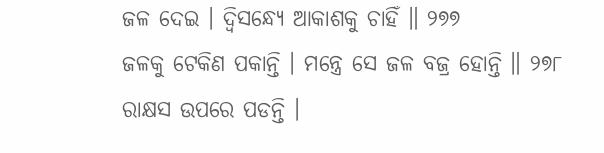ଜଳ ଦେଇ । ଦ୍ୱିସନ୍ଧ୍ୟେ ଆକାଶକୁ ଚାହିଁ ॥ ୨୭୭
ଜଳକୁ ଟେକିଣ ପକାନ୍ତି । ମନ୍ତ୍ରେ ସେ ଜଳ ବଜ୍ର ହୋନ୍ତି ॥ ୨୭୮
ରାକ୍ଷସ ଉପରେ ପଡନ୍ତି ।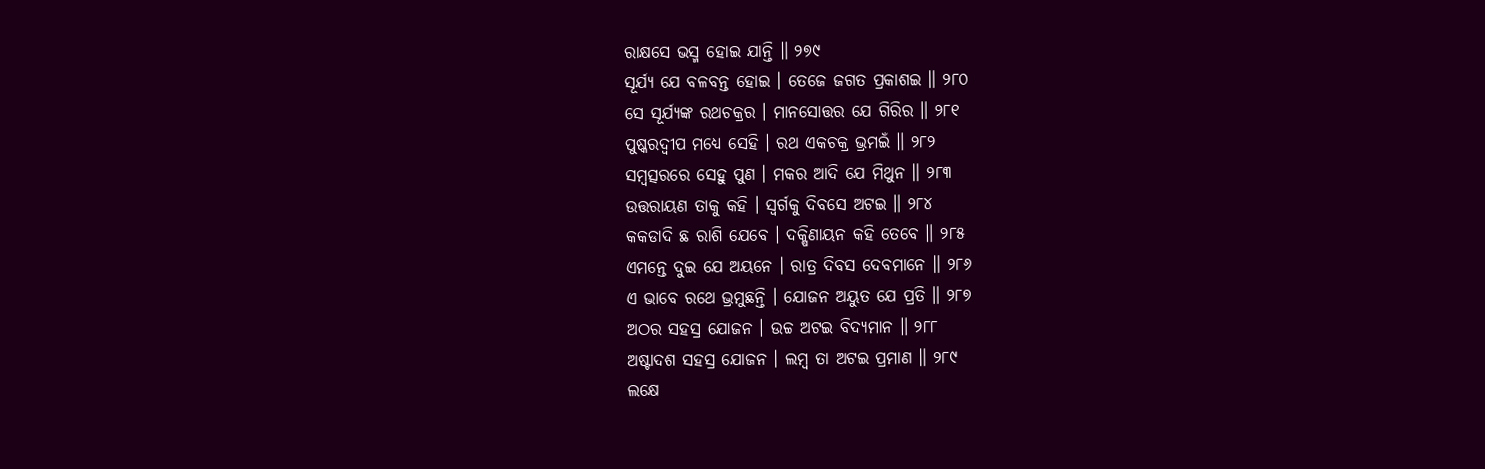ରାକ୍ଷସେ ଭସ୍ମ ହୋଇ ଯାନ୍ତି ॥ ୨୭୯
ସୂର୍ଯ୍ୟ ଯେ ବଳବନ୍ତ ହୋଇ । ତେଜେ ଜଗତ ପ୍ରକାଶଇ ॥ ୨୮୦
ସେ ସୂର୍ଯ୍ୟଙ୍କ ରଥଚକ୍ରର । ମାନସୋତ୍ତର ଯେ ଗିରିର ॥ ୨୮୧
ପୁଷ୍କରଦ୍ୱୀପ ମଧ୍ୟେ ସେହି । ରଥ ଏକଚକ୍ର ଭ୍ରମଇଁ ॥ ୨୮୨
ସମ୍ବତ୍ସରରେ ସେହୁ ପୁଣ । ମକର ଆଦି ଯେ ମିଥୁନ ॥ ୨୮୩
ଉତ୍ତରାୟଣ ତାକୁ କହି । ସ୍ୱର୍ଗକୁ ଦିବସେ ଅଟଇ ॥ ୨୮୪
କକଡାଦି ଛ ରାଶି ଯେବେ । ଦକ୍ଷିଣାୟନ କହି ତେବେ ॥ ୨୮୫
ଏମନ୍ତେ ଦୁଇ ଯେ ଅୟନେ । ରାତ୍ର ଦିବସ ଦେବମାନେ ॥ ୨୮୬
ଏ ଭାବେ ରଥେ ଭ୍ରମୁଛନ୍ତି । ଯୋଜନ ଅୟୁତ ଯେ ପ୍ରତି ॥ ୨୮୭
ଅଠର ସହସ୍ର ଯୋଜନ । ଉଚ୍ଚ ଅଟଇ ବିଦ୍ୟମାନ ॥ ୨୮୮
ଅଷ୍ଟାଦଶ ସହସ୍ର ଯୋଜନ । ଲମ୍ବ ତା ଅଟଇ ପ୍ରମାଣ ॥ ୨୮୯
ଲକ୍ଷେ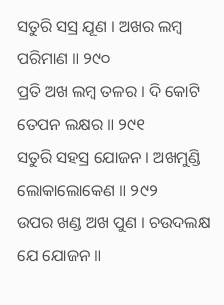ସତୁରି ସସ୍ର ଯୂଣ । ଅଖର ଲମ୍ବ ପରିମାଣ ॥ ୨୯୦
ପ୍ରତି ଅଖ ଲମ୍ବ ତଳର । ଦି କୋଟି ତେପନ ଲକ୍ଷର ॥ ୨୯୧
ସତୁରି ସହସ୍ର ଯୋଜନ । ଅଖମୁଣ୍ଡି ଲୋକାଲୋକେଣ ॥ ୨୯୨
ଉପର ଖଣ୍ଡ ଅଖ ପୁଣ । ଚଉଦଲକ୍ଷ ଯେ ଯୋଜନ ॥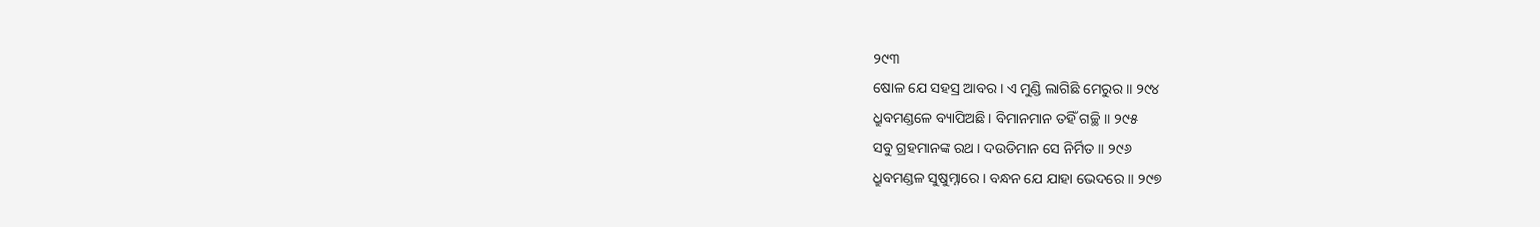୨୯୩
ଷୋଳ ଯେ ସହସ୍ର ଆବର । ଏ ମୁଣ୍ଡି ଲାଗିଛି ମେରୁର ॥ ୨୯୪
ଧ୍ରୁବମଣ୍ଡଳେ ବ୍ୟାପିଅଛି । ବିମାନମାନ ତହିଁ ଗଚ୍ଛି ॥ ୨୯୫
ସବୁ ଗ୍ରହମାନଙ୍କ ରଥ । ଦଉଡିମାନ ସେ ନିର୍ମିତ ॥ ୨୯୬
ଧ୍ରୁବମଣ୍ଡଳ ସୁଷୁମ୍ନାରେ । ବନ୍ଧନ ଯେ ଯାହା ଭେଦରେ ॥ ୨୯୭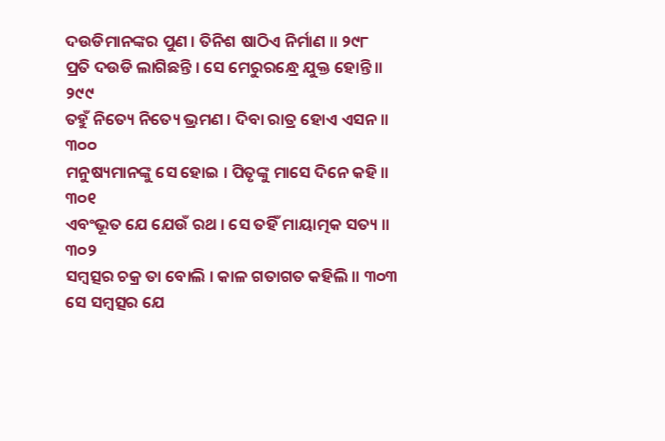ଦଉଡିମାନଙ୍କର ପୁଣ । ତିନିଶ ଷାଠିଏ ନିର୍ମାଣ ॥ ୨୯୮
ପ୍ରତି ଦଉଡି ଲାଗିଛନ୍ତି । ସେ ମେରୁରନ୍ଧ୍ରେ ଯୁକ୍ତ ହୋନ୍ତି ॥ ୨୯୯
ତହୁଁ ନିତ୍ୟେ ନିତ୍ୟେ ଭ୍ରମଣ । ଦିବା ରାତ୍ର ହୋଏ ଏସନ ॥ ୩୦୦
ମନୁଷ୍ୟମାନଙ୍କୁ ସେ ହୋଇ । ପିତୃଙ୍କୁ ମାସେ ଦିନେ କହି ॥ ୩୦୧
ଏବଂଭୂତ ଯେ ଯେଉଁ ରଥ । ସେ ତହିଁ ମାୟାତ୍ମକ ସତ୍ୟ ॥ ୩୦୨
ସମ୍ବତ୍ସର ଚକ୍ର ତା ବୋଲି । କାଳ ଗତାଗତ କହିଲି ॥ ୩୦୩
ସେ ସମ୍ବତ୍ସର ଯେ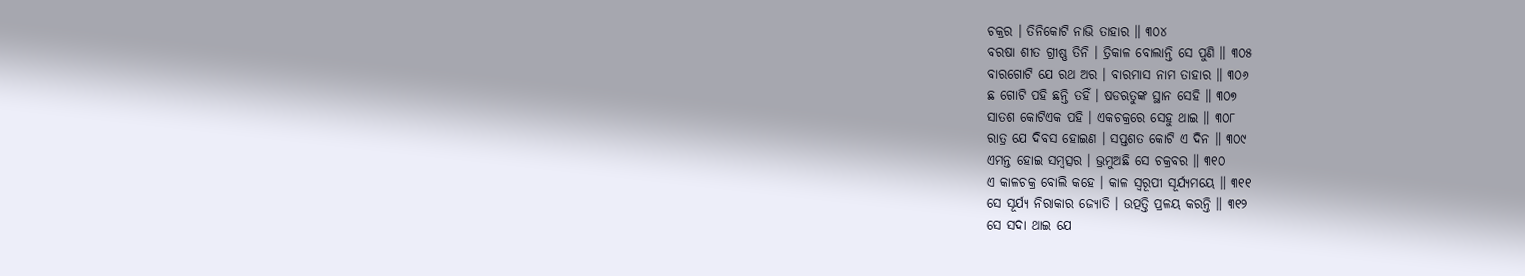ଚକ୍ରର । ତିନିକୋଟି ନାଭି ତାହାର ॥ ୩୦୪
ବରଷା ଶୀତ ଗ୍ରୀଷ୍ଣ ତିନି । ତ୍ରିକାଳ ବୋଲାନ୍ତି ସେ ପୁଣି ॥ ୩୦୫
ବାରଗୋଟି ଯେ ରଥ ଅର । ବାରମାସ ନାମ ତାହାର ॥ ୩୦୬
ଛ ଗୋଟି ପହି ଛନ୍ତି ତହିଁ । ଷଡଋତୁଙ୍କ ସ୍ଥାନ ସେହି ॥ ୩୦୭
ସାତଶ କୋଟିଏକ ପହି । ଏକଚକ୍ରରେ ସେହୁ ଥାଇ ॥ ୩୦୮
ରାତ୍ର ଯେ ଦିବସ ହୋଇଣ । ସପ୍ତଶତ କୋଟି ଏ ଦିନ ॥ ୩୦୯
ଏମନ୍ତ ହୋଇ ସମ୍ବତ୍ସର । ଭ୍ରମୁଅଛି ସେ ଚକ୍ରବର ॥ ୩୧୦
ଏ କାଳଚକ୍ର ବୋଲି କହେ । କାଳ ସ୍ୱରୂପୀ ସୂର୍ଯ୍ୟମୟେ ॥ ୩୧୧
ସେ ସୂର୍ଯ୍ୟ ନିରାକାର ଜ୍ୟୋତି । ଉତ୍ପତ୍ତି ପ୍ରଳୟ କରନ୍ତି ॥ ୩୧୨
ସେ ସଦା ଥାଇ ଯେ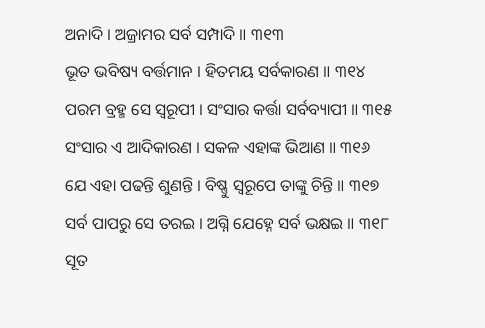ଅନାଦି । ଅଜ୍ରାମର ସର୍ବ ସମ୍ପାଦି ॥ ୩୧୩
ଭୂତ ଭବିଷ୍ୟ ବର୍ତ୍ତମାନ । ହିତମୟ ସର୍ବକାରଣ ॥ ୩୧୪
ପରମ ବ୍ରହ୍ମ ସେ ସ୍ୱରୂପୀ । ସଂସାର କର୍ତ୍ତା ସର୍ବବ୍ୟାପୀ ॥ ୩୧୫
ସଂସାର ଏ ଆଦିକାରଣ । ସକଳ ଏହାଙ୍କ ଭିଆଣ ॥ ୩୧୬
ଯେ ଏହା ପଢନ୍ତି ଶୁଣନ୍ତି । ବିଷ୍ଣୁ ସ୍ୱରୂପେ ତାଙ୍କୁ ଚିନ୍ତି ॥ ୩୧୭
ସର୍ବ ପାପରୁ ସେ ତରଇ । ଅଗ୍ନି ଯେହ୍ନେ ସର୍ବ ଭକ୍ଷଇ ॥ ୩୧୮
ସୂତ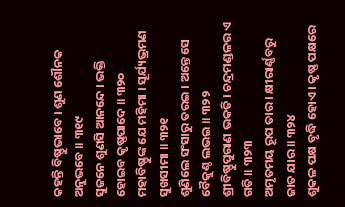କହନ୍ତି ବିଷ୍ଣୁଭାବେ । ଶୁଣ ଶୌନକ ଅନୁଭବେ ॥ ୩୧୯
ସୁଜନେ ଶୁଣସି ଆନନ୍ଦେ । ଭକ୍ତି ହୋଇବ କୃଷ୍ଣପାଦେ ॥ ୩୨୦
ମହାବିଷ୍ଣୁଙ୍କ ଯେ ମହିମା । ସୂର୍ଯ୍ୟଭ୍ରମଣ ସୁଖସୀମା ॥ ୩୨୧
ଶୁଣିଲେ ସଂସାରୁ ତରଇ । ଅନ୍ତେ ସେ ବୈକୁଣ୍ଠ ଲଭଇ ॥ ୩୨୨
ଶ୍ରୀବିଷ୍ଣୁପୁରାଣ ଭକତି । ଚନ୍ଦ୍ରମଣ୍ଡଳର ଏ ଗତି ॥ ୩୨୩
ଅମୃତମୟ ରୂପ ତାର । କ୍ଷୀରାର୍ଣ୍ଣବରୁ ଜାତ ଯାର ॥ ୩୨୪
ଶୁକଳ ପକ୍ଷ ବୃଦ୍ଧି ହୋଏ । କୃଷ୍ଣ ପକ୍ଷରେ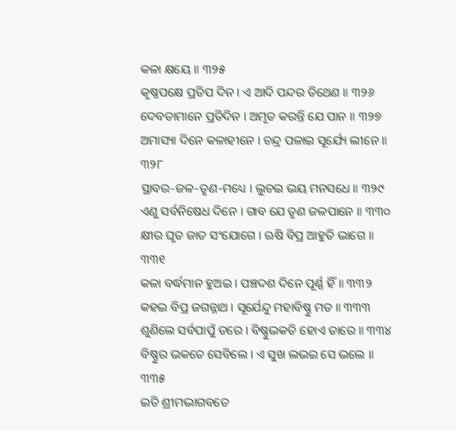କଳା କ୍ଷୟେ ॥ ୩୨୫
କୃଷ୍ଣପକ୍ଷେ ପ୍ରତିପ ଦିନ । ଏ ଆଦି ପନ୍ଦର ତିଥେଣ ॥ ୩୨୬
ଦେବତାମାନେ ପ୍ରତିଦିନ । ଅମୃତ କରନ୍ତି ଯେ ପାନ ॥ ୩୨୭
ଅମାସ୍ୟା ଦିନେ କଳାହୀନେ । ଚନ୍ଦ୍ର ପଳାଇ ସୂର୍ଯ୍ୟେ ଲୀନେ ॥ ୩୨୮
ସ୍ଥାବର-ଜଳ-ତୃଣ-ମଧ୍ୟେ । ଲୁଚଇ ଭୟ ମନସଧେ ॥ ୩୨୯
ଏଣୁ ସର୍ବନିଷେଧ ଦିନେ । ଗାବ ଯେ ତୃଣ ଜଳପାନେ ॥ ୩୩୦
କ୍ଷୀର ଘୃତ ଜାତ ସଂଯୋଗେ । ଋଷି ବିପ୍ର ଆହୁତି ଭାଗେ ॥ ୩୩୧
କଳା ବର୍ଦ୍ଧମାନ ହୁଅଇ । ପଞ୍ଚଦଶ ଦିନେ ପୂର୍ଣ୍ଣ ହିଁ ॥ ୩୩୨
କହଇ ବିପ୍ର ଜଗନ୍ନାଥ । ସୂର୍ଯେନ୍ଦୁ ମହାବିଷ୍ଣୁ ମତ ॥ ୩୩୩
ଶୁଣିଲେ ସର୍ବପାପୁଁ ତରେ । ବିଷ୍ଣୁଭକତି ହୋଏ ତାରେ ॥ ୩୩୪
ବିଷ୍ଣୁର ଭକତେ ସେବିଲେ । ଏ ସୁଖ ଲଭଇ ସେ ଭଲେ ॥ ୩୩୫
ଇତି ଶ୍ରୀମଦ୍ଭାଗବତେ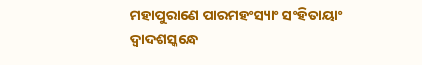ମହାପୁରାଣେ ପାରମହଂସ୍ୟାଂ ସଂହିତାୟାଂ ଦ୍ୱାଦଶସ୍କନ୍ଧେ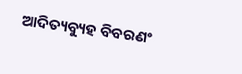ଆଦିତ୍ୟବ୍ୟୁହ ବିବରଣଂ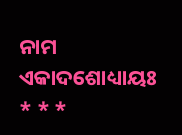ନାମ ଏକାଦଶୋଧ୍ୟାୟଃ
* * *